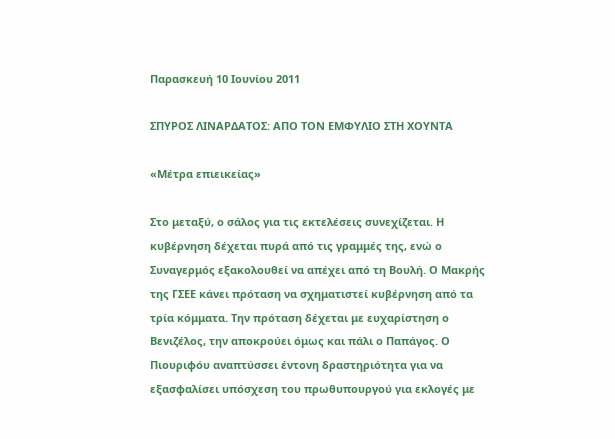Παρασκευή 10 Ιουνίου 2011

ΣΠΥΡΟΣ ΛΙΝΑΡΔΑΤΟΣ: ΑΠΟ ΤΟΝ ΕΜΦΥΛΙΟ ΣΤΗ ΧΟΥΝΤΑ

«Μέτρα επιεικείας»

Στο μεταξύ, ο σάλος για τις εκτελέσεις συνεχίζεται. Η κυβέρνηση δέχεται πυρά από τις γραμμές της, ενώ ο Συναγερμός εξακολουθεί να απέχει από τη Βουλή. Ο Μακρής της ΓΣΕΕ κάνει πρόταση να σχηματιστεί κυβέρνηση από τα τρία κόμματα. Την πρόταση δέχεται με ευχαρίστηση ο Βενιζέλος, την αποκρούει όμως και πάλι ο Παπάγος. Ο Πιουριφόυ αναπτύσσει έντονη δραστηριότητα για να εξασφαλίσει υπόσχεση του πρωθυπουργού για εκλογές με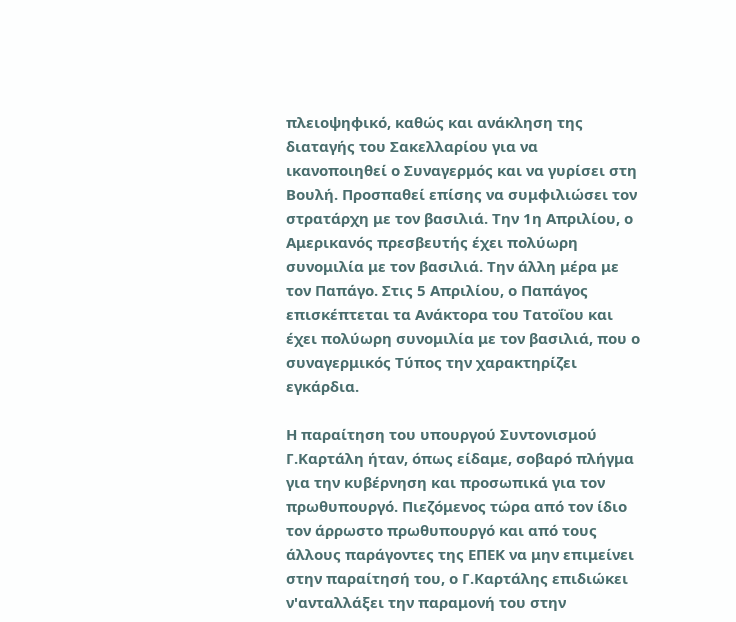πλειοψηφικό, καθώς και ανάκληση της διαταγής του Σακελλαρίου για να ικανοποιηθεί ο Συναγερμός και να γυρίσει στη Βουλή. Προσπαθεί επίσης να συμφιλιώσει τον στρατάρχη με τον βασιλιά. Την 1η Απριλίου, ο Αμερικανός πρεσβευτής έχει πολύωρη συνομιλία με τον βασιλιά. Την άλλη μέρα με τον Παπάγο. Στις 5 Απριλίου, ο Παπάγος επισκέπτεται τα Ανάκτορα του Τατοΐου και έχει πολύωρη συνομιλία με τον βασιλιά, που ο συναγερμικός Τύπος την χαρακτηρίζει εγκάρδια.

Η παραίτηση του υπουργού Συντονισμού Γ.Καρτάλη ήταν, όπως είδαμε, σοβαρό πλήγμα για την κυβέρνηση και προσωπικά για τον πρωθυπουργό. Πιεζόμενος τώρα από τον ίδιο τον άρρωστο πρωθυπουργό και από τους άλλους παράγοντες της ΕΠΕΚ να μην επιμείνει στην παραίτησή του, ο Γ.Καρτάλης επιδιώκει ν'ανταλλάξει την παραμονή του στην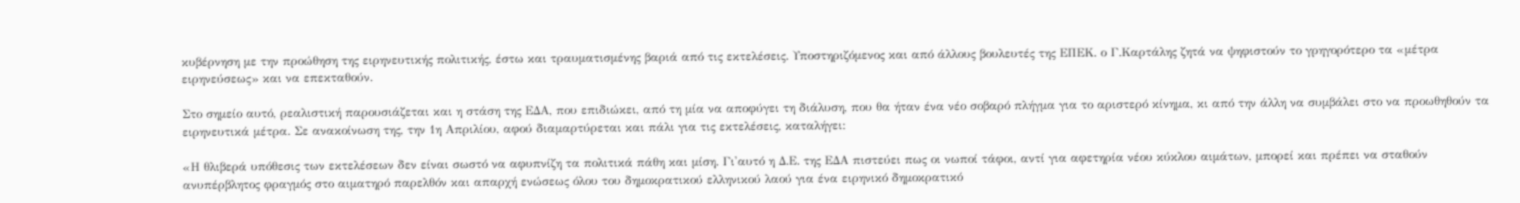κυβέρνηση με την προώθηση της ειρηνευτικής πολιτικής, έστω και τραυματισμένης βαριά από τις εκτελέσεις. Υποστηριζόμενος και από άλλους βουλευτές της ΕΠΕΚ. ο Γ.Καρτάλης ζητά να ψηφιστούν το γρηγορότερο τα «μέτρα ειρηνεύσεως» και να επεκταθούν.

Στο σημείο αυτό, ρεαλιστική παρουσιάζεται και η στάση της ΕΔΑ, που επιδιώκει, από τη μία να αποφύγει τη διάλυση, που θα ήταν ένα νέο σοβαρό πλήγμα για το αριστερό κίνημα, κι από την άλλη να συμβάλει στο να προωθηθούν τα ειρηνευτικά μέτρα. Σε ανακοίνωση της, την 1η Απριλίου, αφού διαμαρτύρεται και πάλι για τις εκτελέσεις, καταλήγει:

«Η θλιβερά υπόθεσις των εκτελέσεων δεν είναι σωστό να αφυπνίζη τα πολιτικά πάθη και μίση. Γι'αυτό η Δ.Ε. της ΕΔΑ πιστεύει πως οι νωποί τάφοι, αντί για αφετηρία νέου κύκλου αιμάτων, μπορεί και πρέπει να σταθούν ανυπέρβλητος φραγμός στο αιματηρό παρελθόν και απαρχή ενώσεως όλου του δημοκρατικού ελληνικού λαού για ένα ειρηνικό δημοκρατικό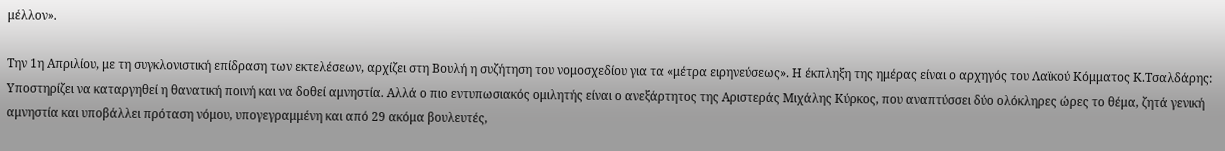μέλλον».

Την 1η Απριλίου, με τη συγκλονιστική επίδραση των εκτελέσεων, αρχίζει στη Βουλή η συζήτηση του νομοσχεδίου για τα «μέτρα ειρηνεύσεως». Η έκπληξη της ημέρας είναι ο αρχηγός του Λαϊκού Κόμματος Κ.Τσαλδάρης: Υποστηρίζει να καταργηθεί η θανατική ποινή και να δοθεί αμνηστία. Αλλά ο πιο εντυπωσιακός ομιλητής είναι ο ανεξάρτητος της Αριστεράς Μιχάλης Κύρκος, που αναπτύσσει δύο ολόκληρες ώρες το θέμα, ζητά γενική αμνηστία και υποβάλλει πρόταση νόμου, υπογεγραμμένη και από 29 ακόμα βουλευτές,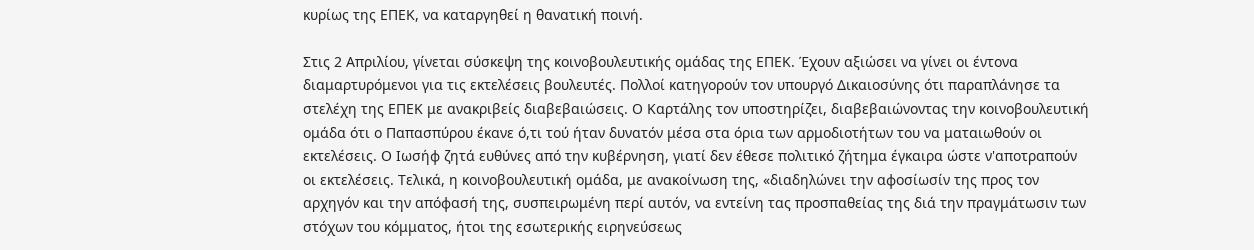κυρίως της ΕΠΕΚ, να καταργηθεί η θανατική ποινή.

Στις 2 Απριλίου, γίνεται σύσκεψη της κοινοβουλευτικής ομάδας της ΕΠΕΚ. Έχουν αξιώσει να γίνει οι έντονα διαμαρτυρόμενοι για τις εκτελέσεις βουλευτές. Πολλοί κατηγορούν τον υπουργό Δικαιοσύνης ότι παραπλάνησε τα στελέχη της ΕΠΕΚ με ανακριβείς διαβεβαιώσεις. Ο Καρτάλης τον υποστηρίζει, διαβεβαιώνοντας την κοινοβουλευτική ομάδα ότι ο Παπασπύρου έκανε ό,τι τού ήταν δυνατόν μέσα στα όρια των αρμοδιοτήτων του να ματαιωθούν οι εκτελέσεις. Ο Ιωσήφ ζητά ευθύνες από την κυβέρνηση, γιατί δεν έθεσε πολιτικό ζήτημα έγκαιρα ώστε ν'αποτραπούν οι εκτελέσεις. Τελικά, η κοινοβουλευτική ομάδα, με ανακοίνωση της, «διαδηλώνει την αφοσίωσίν της προς τον αρχηγόν και την απόφασή της, συσπειρωμένη περί αυτόν, να εντείνη τας προσπαθείας της διά την πραγμάτωσιν των στόχων του κόμματος, ήτοι της εσωτερικής ειρηνεύσεως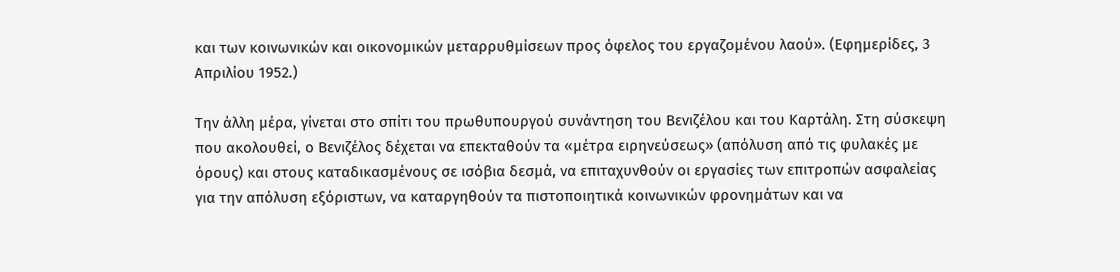και των κοινωνικών και οικονομικών μεταρρυθμίσεων προς όφελος του εργαζομένου λαού». (Εφημερίδες, 3 Απριλίου 1952.)

Την άλλη μέρα, γίνεται στο σπίτι του πρωθυπουργού συνάντηση του Βενιζέλου και του Καρτάλη. Στη σύσκεψη που ακολουθεί, ο Βενιζέλος δέχεται να επεκταθούν τα «μέτρα ειρηνεύσεως» (απόλυση από τις φυλακές με όρους) και στους καταδικασμένους σε ισόβια δεσμά, να επιταχυνθούν οι εργασίες των επιτροπών ασφαλείας για την απόλυση εξόριστων, να καταργηθούν τα πιστοποιητικά κοινωνικών φρονημάτων και να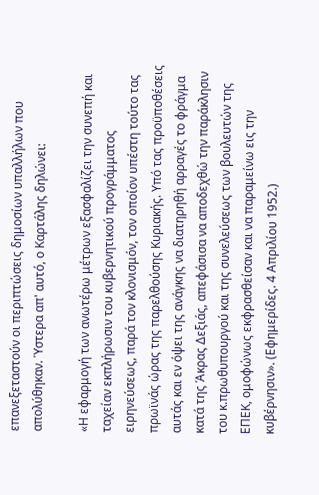επανεξεταστούν οι περιπτώσεις δημοσίων υπαλλήλων που απολύθηκαν. Ύστερα απ' αυτό, ο Καρτάλης δηλώνει:

«Η εφαρμογή των ανωτέρω μέτρων εξασφαλίζει την συνεπή και ταχείαν εκπλήρωσιν του κυβερνητικού προγράμματος ειρηνεύσεως, παρά τον κλονισμόν, τον οποίον υπέστη τούτο τας πρωϊνάς ώρας της παρελθούσης Κυριακής. Υπό τας προϋποθέσεις αυτάς και εν όψει της ανάγκης να διατηρηθή αρραγές το φράγμα κατά της Άκρας Δεξιάς, απεφάσισα να αποδεχθώ την παράκλησιν του κ.πρωθυπουργού και της συνελεύσεως των βουλευτών της ΕΠΕΚ, ομοφώνως εκφρασθείσαν και να παραμείνω εις την κυβέρνησιν». (Εφημερίδες. 4 Απριλίου 1952.)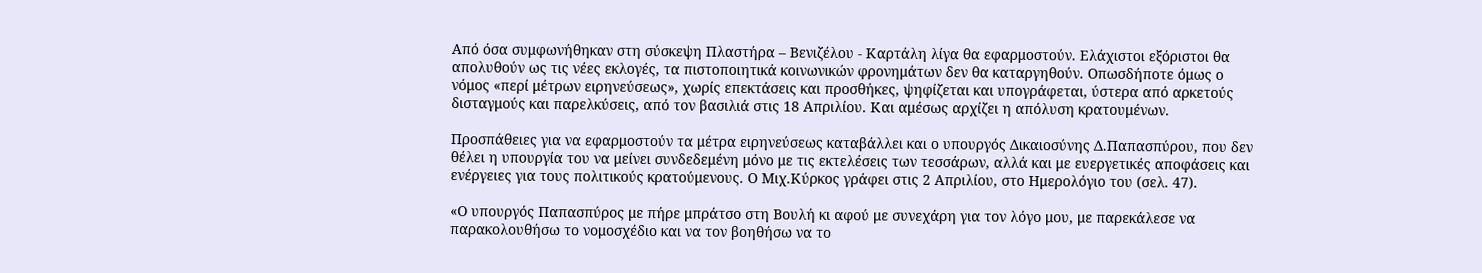Από όσα συμφωνήθηκαν στη σύσκεψη Πλαστήρα – Βενιζέλου - Καρτάλη λίγα θα εφαρμοστούν. Ελάχιστοι εξόριστοι θα απολυθούν ως τις νέες εκλογές, τα πιστοποιητικά κοινωνικών φρονημάτων δεν θα καταργηθούν. Οπωσδήποτε όμως ο νόμος «περί μέτρων ειρηνεύσεως», χωρίς επεκτάσεις και προσθήκες, ψηφίζεται και υπογράφεται, ύστερα από αρκετούς δισταγμούς και παρελκύσεις, από τον βασιλιά στις 18 Απριλίου. Και αμέσως αρχίζει η απόλυση κρατουμένων.

Προσπάθειες για να εφαρμοστούν τα μέτρα ειρηνεύσεως καταβάλλει και ο υπουργός Δικαιοσύνης Δ.Παπασπύρου, που δεν θέλει η υπουργία του να μείνει συνδεδεμένη μόνο με τις εκτελέσεις των τεσσάρων, αλλά και με ευεργετικές αποφάσεις και ενέργειες για τους πολιτικούς κρατούμενους. Ο Μιχ.Κύρκος γράφει στις 2 Απριλίου, στο Ημερολόγιο του (σελ. 47).

«Ο υπουργός Παπασπύρος με πήρε μπράτσο στη Βουλή κι αφού με συνεχάρη για τον λόγο μου, με παρεκάλεσε να παρακολουθήσω το νομοσχέδιο και να τον βοηθήσω να το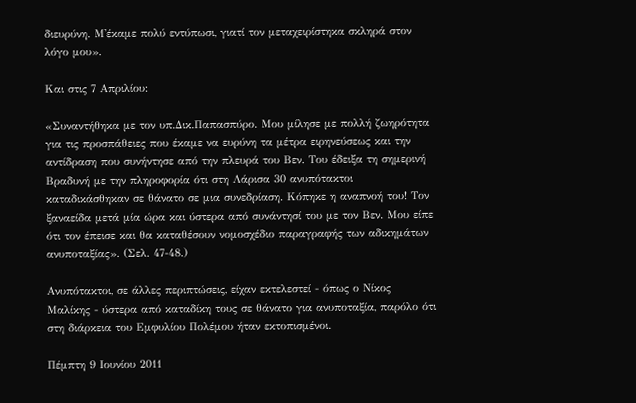διευρύνη. Μ'έκαμε πολύ εντύπωσι, γιατί τον μεταχειρίστηκα σκληρά στον λόγο μου».

Και στις 7 Απριλίου:

«Συναντήθηκα με τον υπ.Δικ.Παπασπύρο. Μου μίλησε με πολλή ζωηρότητα για τις προσπάθειες που έκαμε να ευρύνη τα μέτρα ειρηνεύσεως και την αντίδραση που συνήντησε από την πλευρά του Βεν. Του έδειξα τη σημερινή Βραδυνή με την πληροφορία ότι στη Λάρισα 30 ανυπότακτοι καταδικάσθηκαν σε θάνατο σε μια συνεδρίαση. Κόπηκε η αναπνοή του! Τον ξαναείδα μετά μία ώρα και ύστερα από συνάντησί του με τον Βεν. Μου είπε ότι τον έπεισε και θα καταθέσουν νομοσχέδιο παραγραφής των αδικημάτων ανυποταξίας». (Σελ. 47-48.)

Ανυπότακτοι, σε άλλες περιπτώσεις, είχαν εκτελεστεί - όπως ο Νίκος Μαλίκης - ύστερα από καταδίκη τους σε θάνατο για ανυποταξία, παρόλο ότι στη διάρκεια του Εμφυλίου Πολέμου ήταν εκτοπισμένοι.

Πέμπτη 9 Ιουνίου 2011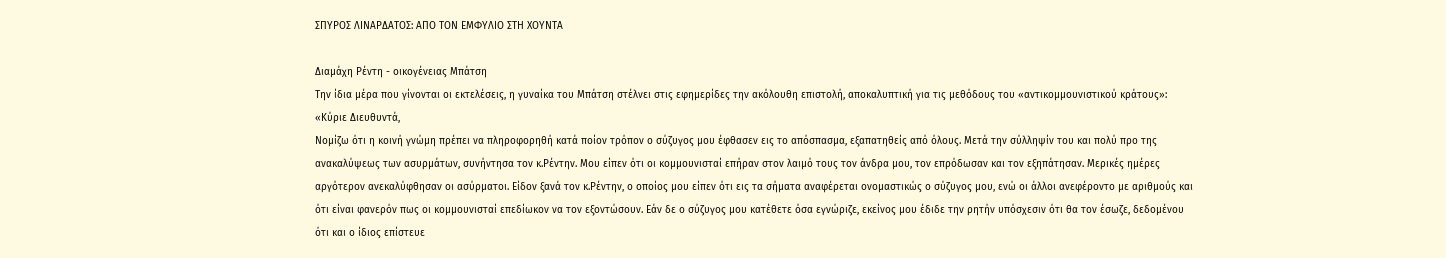ΣΠΥΡΟΣ ΛΙΝΑΡΔΑΤΟΣ: ΑΠΟ ΤΟΝ ΕΜΦΥΛΙΟ ΣΤΗ ΧΟΥΝΤΑ

Διαμάχη Ρέντη - οικογένειας Μπάτση
Την ίδια μέρα που γίνονται οι εκτελέσεις, η γυναίκα του Μπάτση στέλνει στις εφημερίδες την ακόλουθη επιστολή, αποκαλυπτική για τις μεθόδους του «αντικομμουνιστικού κράτους»:
«Κύριε Διευθυντά,
Νομίζω ότι η κοινή γνώμη πρέπει να πληροφορηθή κατά ποίον τρόπον ο σύζυγος μου έφθασεν εις το απόσπασμα, εξαπατηθείς από όλους. Μετά την σύλληψίν του και πολύ προ της ανακαλύψεως των ασυρμάτων, συνήντησα τον κ.Ρέντην. Μου είπεν ότι οι κομμουνισταί επήραν στον λαιμό τους τον άνδρα μου, τον επρόδωσαν και τον εξηπάτησαν. Μερικές ημέρες αργότερον ανεκαλύφθησαν οι ασύρματοι. Είδον ξανά τον κ.Ρέντην, ο οποίος μου είπεν ότι εις τα σήματα αναφέρεται ονομαστικώς ο σύζυγος μου, ενώ οι άλλοι ανεφέροντο με αριθμούς και ότι είναι φανερόν πως οι κομμουνισταί επεδίωκον να τον εξοντώσουν. Εάν δε ο σύζυγος μου κατέθετε όσα εγνώριζε, εκείνος μου έδιδε την ρητήν υπόσχεσιν ότι θα τον έσωζε, δεδομένου ότι και ο ίδιος επίστευε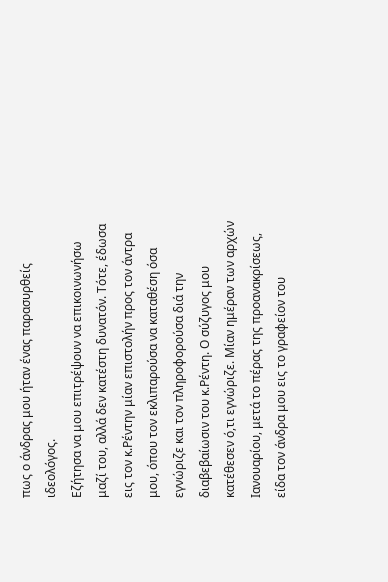πως ο άνδρας μου ήταν ένας παρασυρθείς ιδεολόγος.
Εζήτησα να μου επιτρέψουν να επικοινωνήσω μαζί του, αλλά δεν κατέστη δυνατόν. Τότε, έδωσα εις τον κ.Ρέντην μίαν επιστολήν προς τον άντρα μου, όπου τον εκλιπαρούσα να καταθέση όσα εγνώριζε και τον πληροφορούσα διά την διαβεβαίωσιν του κ.Ρέντη. Ο σύζυγος μου κατέθεσεν ό,τι εγνώριζε. Μίαν ημέραν των αρχών Ιανουαρίου, μετά το πέρας της προανακρίσεως, είδα τον άνδρα μου εις το γραφείον του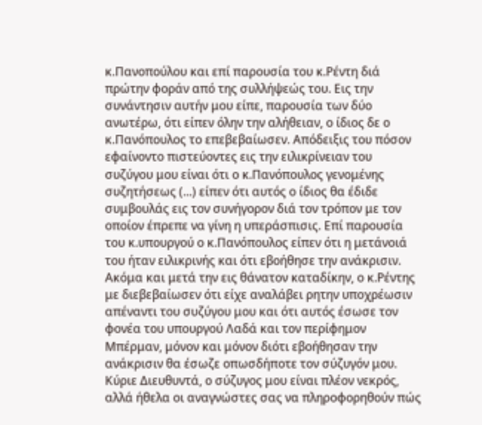κ.Πανοπούλου και επί παρουσία του κ.Ρέντη διά πρώτην φοράν από της συλλήψεώς του. Εις την συνάντησιν αυτήν μου είπε, παρουσία των δύο ανωτέρω, ότι είπεν όλην την αλήθειαν, ο ίδιος δε ο κ.Πανόπουλος το επεβεβαίωσεν. Απόδειξις του πόσον εφαίνοντο πιστεύοντες εις την ειλικρίνειαν του συζύγου μου είναι ότι ο κ.Πανόπουλος γενομένης συζητήσεως (...) είπεν ότι αυτός ο ίδιος θα έδιδε συμβουλάς εις τον συνήγορον διά τον τρόπον με τον οποίον έπρεπε να γίνη η υπεράσπισις. Επί παρουσία του κ.υπουργού ο κ.Πανόπουλος είπεν ότι η μετάνοιά του ήταν ειλικρινής και ότι εβοήθησε την ανάκρισιν. Ακόμα και μετά την εις θάνατον καταδίκην, ο κ.Ρέντης με διεβεβαίωσεν ότι είχε αναλάβει ρητην υποχρέωσιν απέναντι του συζύγου μου και ότι αυτός έσωσε τον φονέα του υπουργού Λαδά και τον περίφημον Μπέρμαν, μόνον και μόνον διότι εβοήθησαν την ανάκρισιν θα έσωζε οπωσδήποτε τον σύζυγόν μου.
Κύριε Διευθυντά, ο σύζυγος μου είναι πλέον νεκρός, αλλά ήθελα οι αναγνώστες σας να πληροφορηθούν πώς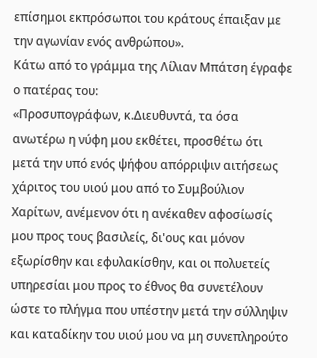επίσημοι εκπρόσωποι του κράτους έπαιξαν με την αγωνίαν ενός ανθρώπου».
Κάτω από το γράμμα της Λίλιαν Μπάτση έγραφε ο πατέρας του:
«Προσυπογράφων, κ.Διευθυντά, τα όσα ανωτέρω η νύφη μου εκθέτει, προσθέτω ότι μετά την υπό ενός ψήφου απόρριψιν αιτήσεως χάριτος του υιού μου από το Συμβούλιον Χαρίτων, ανέμενον ότι η ανέκαθεν αφοσίωσίς μου προς τους βασιλείς, δι'ους και μόνον εξωρίσθην και εφυλακίσθην, και οι πολυετείς υπηρεσίαι μου προς το έθνος θα συνετέλουν ώστε το πλήγμα που υπέστην μετά την σύλληψιν και καταδίκην του υιού μου να μη συνεπληρούτο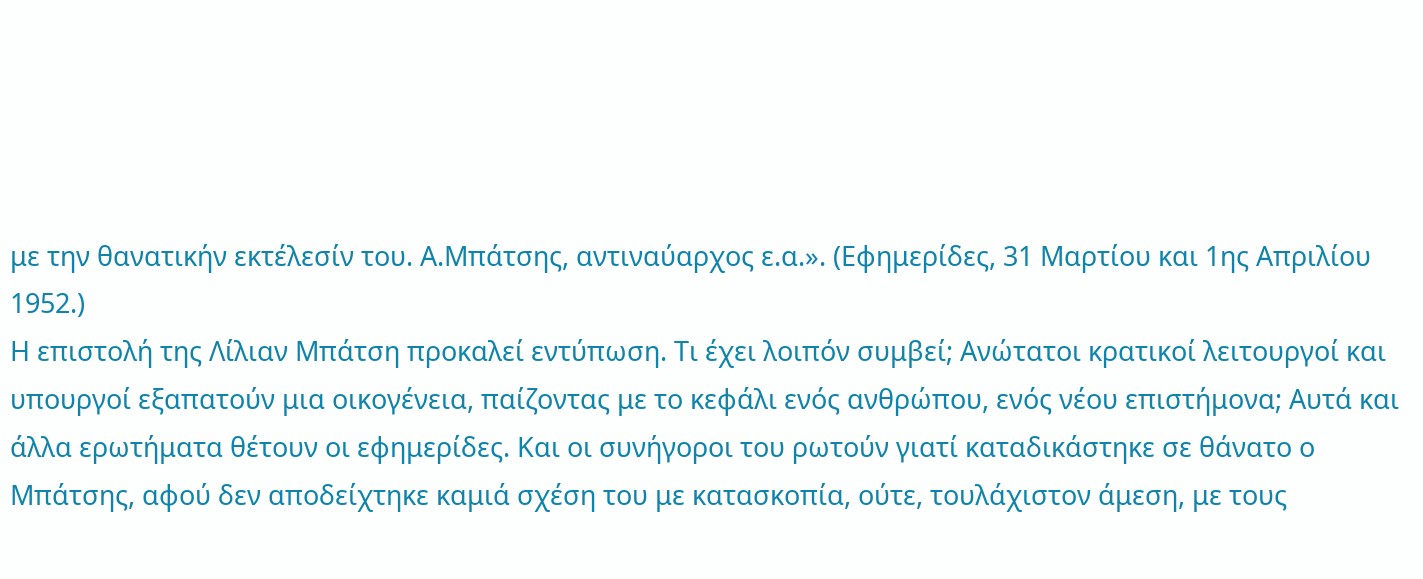με την θανατικήν εκτέλεσίν του. Α.Μπάτσης, αντιναύαρχος ε.α.». (Εφημερίδες, 31 Μαρτίου και 1ης Απριλίου 1952.)
Η επιστολή της Λίλιαν Μπάτση προκαλεί εντύπωση. Τι έχει λοιπόν συμβεί; Ανώτατοι κρατικοί λειτουργοί και υπουργοί εξαπατούν μια οικογένεια, παίζοντας με το κεφάλι ενός ανθρώπου, ενός νέου επιστήμονα; Αυτά και άλλα ερωτήματα θέτουν οι εφημερίδες. Και οι συνήγοροι του ρωτούν γιατί καταδικάστηκε σε θάνατο ο Μπάτσης, αφού δεν αποδείχτηκε καμιά σχέση του με κατασκοπία, ούτε, τουλάχιστον άμεση, με τους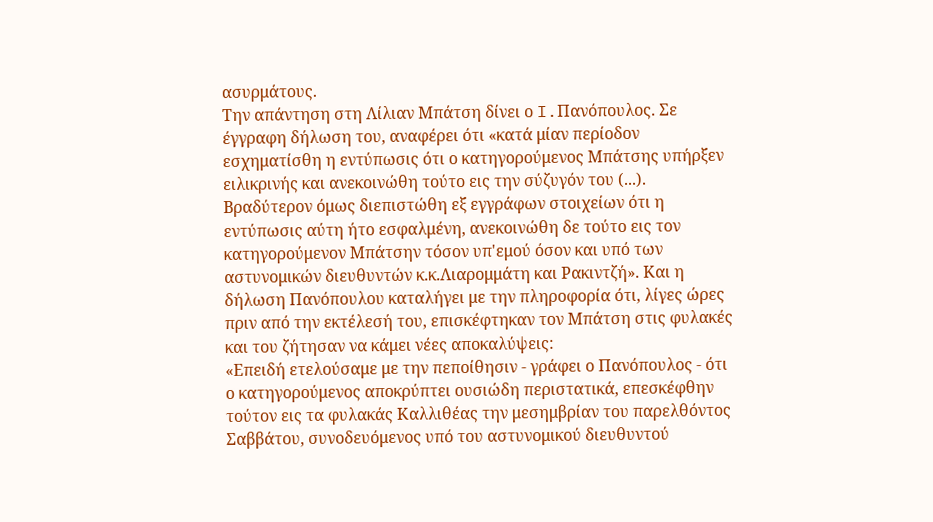ασυρμάτους.
Την απάντηση στη Λίλιαν Μπάτση δίνει ο I.Πανόπουλος. Σε έγγραφη δήλωση του, αναφέρει ότι «κατά μίαν περίοδον εσχηματίσθη η εντύπωσις ότι ο κατηγορούμενος Μπάτσης υπήρξεν ειλικρινής και ανεκοινώθη τούτο εις την σύζυγόν του (...). Βραδύτερον όμως διεπιστώθη εξ εγγράφων στοιχείων ότι η εντύπωσις αύτη ήτο εσφαλμένη, ανεκοινώθη δε τούτο εις τον κατηγορούμενον Μπάτσην τόσον υπ'εμού όσον και υπό των αστυνομικών διευθυντών κ.κ.Λιαρομμάτη και Ρακιντζή». Και η δήλωση Πανόπουλου καταλήγει με την πληροφορία ότι, λίγες ώρες πριν από την εκτέλεσή του, επισκέφτηκαν τον Μπάτση στις φυλακές και του ζήτησαν να κάμει νέες αποκαλύψεις:
«Επειδή ετελούσαμε με την πεποίθησιν - γράφει ο Πανόπουλος - ότι ο κατηγορούμενος αποκρύπτει ουσιώδη περιστατικά, επεσκέφθην τούτον εις τα φυλακάς Καλλιθέας την μεσημβρίαν του παρελθόντος Σαββάτου, συνοδευόμενος υπό του αστυνομικού διευθυντού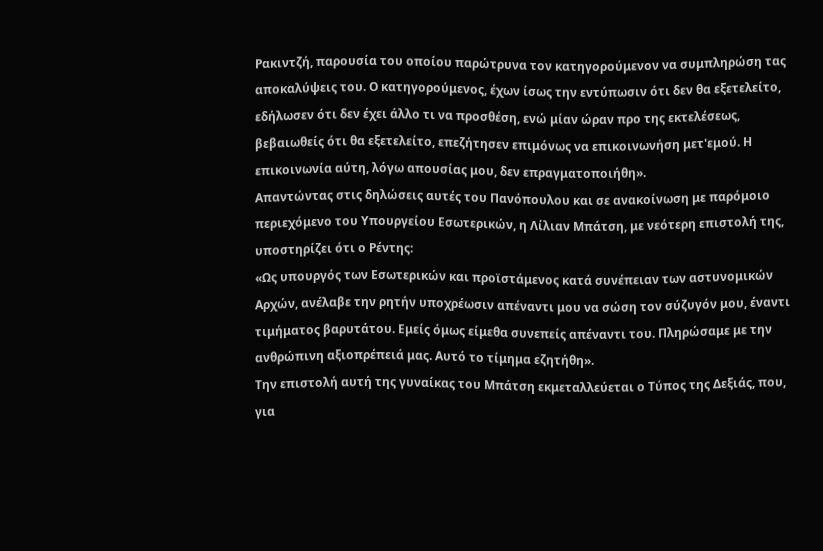Ρακιντζή, παρουσία του οποίου παρώτρυνα τον κατηγορούμενον να συμπληρώση τας αποκαλύψεις του. Ο κατηγορούμενος, έχων ίσως την εντύπωσιν ότι δεν θα εξετελείτο, εδήλωσεν ότι δεν έχει άλλο τι να προσθέση, ενώ μίαν ώραν προ της εκτελέσεως, βεβαιωθείς ότι θα εξετελείτο, επεζήτησεν επιμόνως να επικοινωνήση μετ'εμού. Η επικοινωνία αύτη, λόγω απουσίας μου, δεν επραγματοποιήθη».
Απαντώντας στις δηλώσεις αυτές του Πανόπουλου και σε ανακοίνωση με παρόμοιο περιεχόμενο του Υπουργείου Εσωτερικών, η Λίλιαν Μπάτση, με νεότερη επιστολή της, υποστηρίζει ότι ο Ρέντης:
«Ως υπουργός των Εσωτερικών και προϊστάμενος κατά συνέπειαν των αστυνομικών Αρχών, ανέλαβε την ρητήν υποχρέωσιν απέναντι μου να σώση τον σύζυγόν μου, έναντι τιμήματος βαρυτάτου. Εμείς όμως είμεθα συνεπείς απέναντι του. Πληρώσαμε με την ανθρώπινη αξιοπρέπειά μας. Αυτό το τίμημα εζητήθη».
Την επιστολή αυτή της γυναίκας του Μπάτση εκμεταλλεύεται ο Τύπος της Δεξιάς, που, για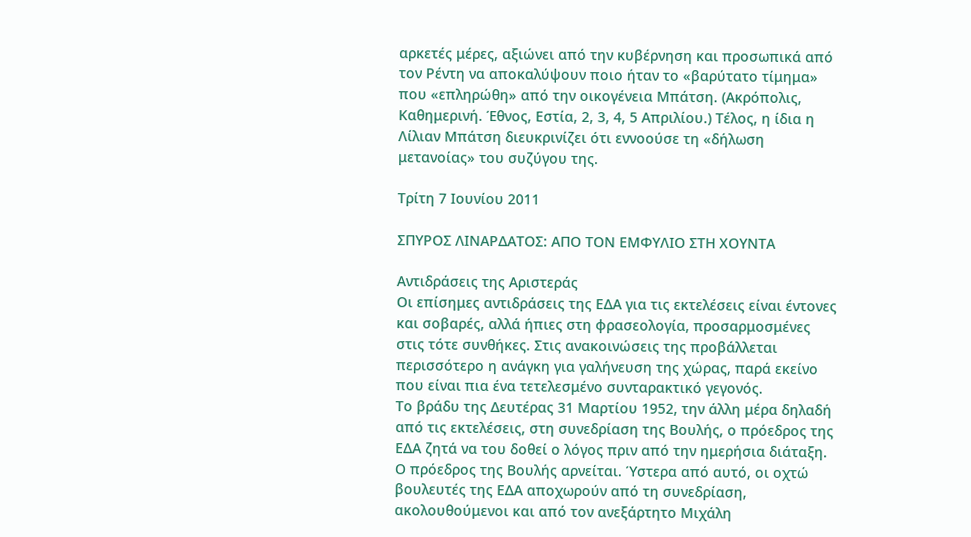αρκετές μέρες, αξιώνει από την κυβέρνηση και προσωπικά από τον Ρέντη να αποκαλύψουν ποιο ήταν το «βαρύτατο τίμημα» που «επληρώθη» από την οικογένεια Μπάτση. (Ακρόπολις, Καθημερινή. Έθνος, Εστία, 2, 3, 4, 5 Απριλίου.) Τέλος, η ίδια η Λίλιαν Μπάτση διευκρινίζει ότι εννοούσε τη «δήλωση μετανοίας» του συζύγου της.

Τρίτη 7 Ιουνίου 2011

ΣΠΥΡΟΣ ΛΙΝΑΡΔΑΤΟΣ: ΑΠΟ ΤΟΝ ΕΜΦΥΛΙΟ ΣΤΗ ΧΟΥΝΤΑ

Αντιδράσεις της Αριστεράς
Οι επίσημες αντιδράσεις της ΕΔΑ για τις εκτελέσεις είναι έντονες και σοβαρές, αλλά ήπιες στη φρασεολογία, προσαρμοσμένες στις τότε συνθήκες. Στις ανακοινώσεις της προβάλλεται περισσότερο η ανάγκη για γαλήνευση της χώρας, παρά εκείνο που είναι πια ένα τετελεσμένο συνταρακτικό γεγονός.
Το βράδυ της Δευτέρας 31 Μαρτίου 1952, την άλλη μέρα δηλαδή από τις εκτελέσεις, στη συνεδρίαση της Βουλής, ο πρόεδρος της ΕΔΑ ζητά να του δοθεί ο λόγος πριν από την ημερήσια διάταξη. Ο πρόεδρος της Βουλής αρνείται. Ύστερα από αυτό, οι οχτώ βουλευτές της ΕΔΑ αποχωρούν από τη συνεδρίαση, ακολουθούμενοι και από τον ανεξάρτητο Μιχάλη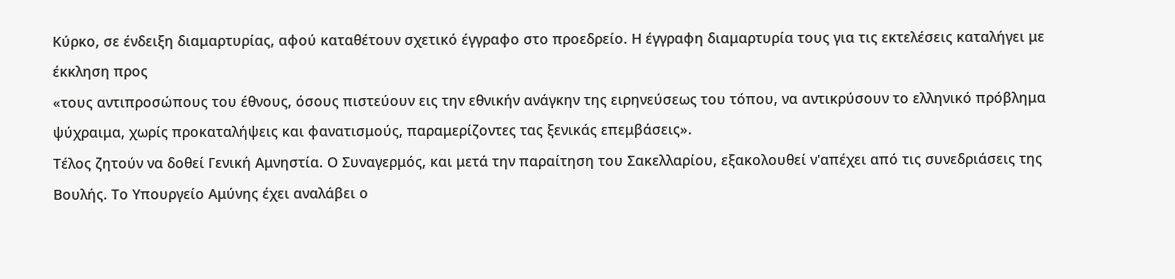Κύρκο, σε ένδειξη διαμαρτυρίας, αφού καταθέτουν σχετικό έγγραφο στο προεδρείο. Η έγγραφη διαμαρτυρία τους για τις εκτελέσεις καταλήγει με έκκληση προς
«τους αντιπροσώπους του έθνους, όσους πιστεύουν εις την εθνικήν ανάγκην της ειρηνεύσεως του τόπου, να αντικρύσουν το ελληνικό πρόβλημα ψύχραιμα, χωρίς προκαταλήψεις και φανατισμούς, παραμερίζοντες τας ξενικάς επεμβάσεις».
Τέλος ζητούν να δοθεί Γενική Αμνηστία. Ο Συναγερμός, και μετά την παραίτηση του Σακελλαρίου, εξακολουθεί ν'απέχει από τις συνεδριάσεις της Βουλής. Το Υπουργείο Αμύνης έχει αναλάβει ο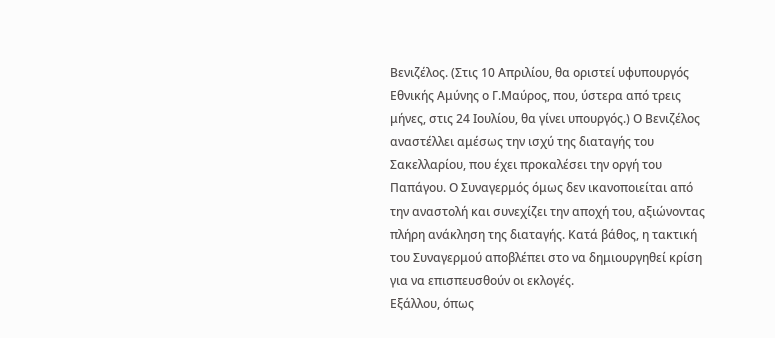Βενιζέλος. (Στις 10 Απριλίου, θα οριστεί υφυπουργός Εθνικής Αμύνης ο Γ.Μαύρος, που, ύστερα από τρεις μήνες, στις 24 Ιουλίου, θα γίνει υπουργός.) Ο Βενιζέλος αναστέλλει αμέσως την ισχύ της διαταγής του Σακελλαρίου, που έχει προκαλέσει την οργή του Παπάγου. Ο Συναγερμός όμως δεν ικανοποιείται από την αναστολή και συνεχίζει την αποχή του, αξιώνοντας πλήρη ανάκληση της διαταγής. Κατά βάθος, η τακτική του Συναγερμού αποβλέπει στο να δημιουργηθεί κρίση για να επισπευσθούν οι εκλογές.
Εξάλλου, όπως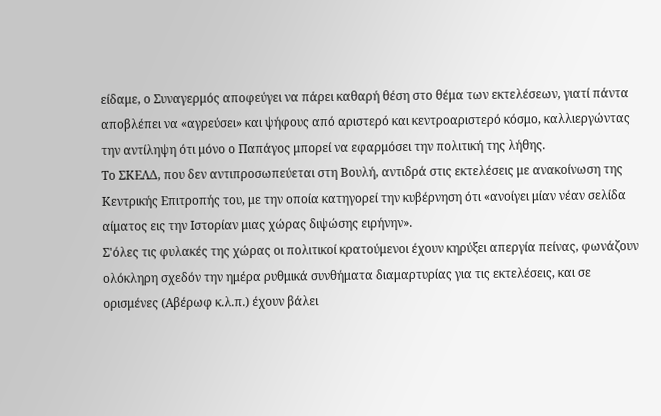είδαμε, ο Συναγερμός αποφεύγει να πάρει καθαρή θέση στο θέμα των εκτελέσεων, γιατί πάντα αποβλέπει να «αγρεύσει» και ψήφους από αριστερό και κεντροαριστερό κόσμο, καλλιεργώντας την αντίληψη ότι μόνο ο Παπάγος μπορεί να εφαρμόσει την πολιτική της λήθης.
Το ΣΚΕΛΔ, που δεν αντιπροσωπεύεται στη Βουλή, αντιδρά στις εκτελέσεις με ανακοίνωση της Κεντρικής Επιτροπής του, με την οποία κατηγορεί την κυβέρνηση ότι «ανοίγει μίαν νέαν σελίδα αίματος εις την Ιστορίαν μιας χώρας διψώσης ειρήνην».
Σ'όλες τις φυλακές της χώρας οι πολιτικοί κρατούμενοι έχουν κηρύξει απεργία πείνας, φωνάζουν ολόκληρη σχεδόν την ημέρα ρυθμικά συνθήματα διαμαρτυρίας για τις εκτελέσεις, και σε ορισμένες (Αβέρωφ κ.λ.π.) έχουν βάλει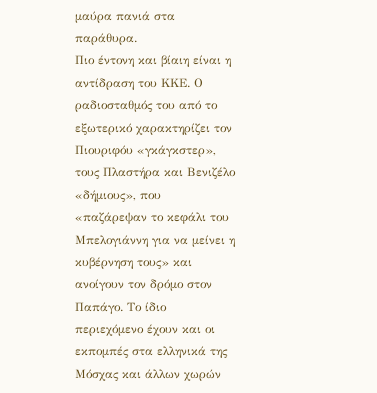μαύρα πανιά στα παράθυρα.
Πιο έντονη και βίαιη είναι η αντίδραση του ΚΚΕ. Ο ραδιοσταθμός του από το εξωτερικό χαρακτηρίζει τον Πιουριφόυ «γκάγκστερ», τους Πλαστήρα και Βενιζέλο «δήμιους», που «παζάρεψαν το κεφάλι του Μπελογιάννη για να μείνει η κυβέρνηση τους» και ανοίγουν τον δρόμο στον Παπάγο. Το ίδιο περιεχόμενο έχουν και οι εκπομπές στα ελληνικά της Μόσχας και άλλων χωρών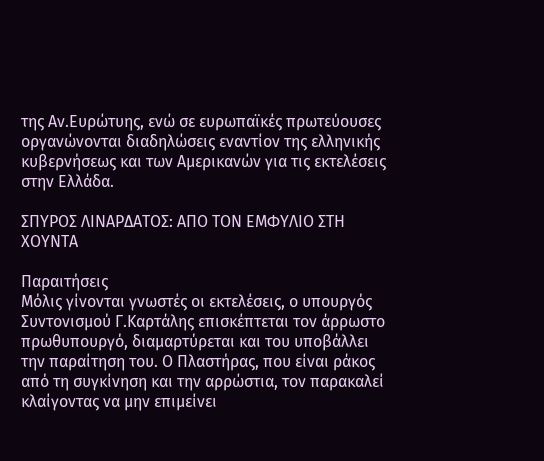της Αν.Ευρώτυης, ενώ σε ευρωπαϊκές πρωτεύουσες οργανώνονται διαδηλώσεις εναντίον της ελληνικής κυβερνήσεως και των Αμερικανών για τις εκτελέσεις στην Ελλάδα.

ΣΠΥΡΟΣ ΛΙΝΑΡΔΑΤΟΣ: ΑΠΟ ΤΟΝ ΕΜΦΥΛΙΟ ΣΤΗ ΧΟΥΝΤΑ

Παραιτήσεις
Μόλις γίνονται γνωστές οι εκτελέσεις, ο υπουργός Συντονισμού Γ.Καρτάλης επισκέπτεται τον άρρωστο πρωθυπουργό, διαμαρτύρεται και του υποβάλλει την παραίτηση του. Ο Πλαστήρας, που είναι ράκος από τη συγκίνηση και την αρρώστια, τον παρακαλεί κλαίγοντας να μην επιμείνει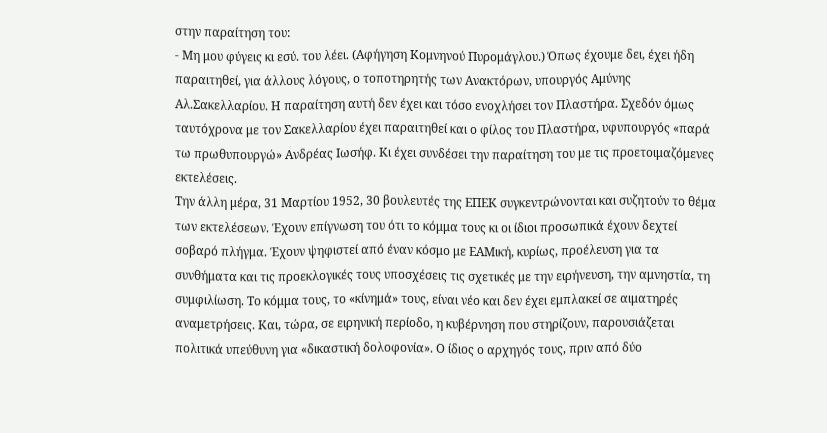στην παραίτηση του:
- Μη μου φύγεις κι εσύ. του λέει. (Αφήγηση Κομνηνού Πυρομάγλου.) Όπως έχουμε δει, έχει ήδη παραιτηθεί, για άλλους λόγους, ο τοποτηρητής των Ανακτόρων, υπουργός Αμύνης Αλ.Σακελλαρίου. Η παραίτηση αυτή δεν έχει και τόσο ενοχλήσει τον Πλαστήρα. Σχεδόν όμως ταυτόχρονα με τον Σακελλαρίου έχει παραιτηθεί και ο φίλος του Πλαστήρα, υφυπουργός «παρά τω πρωθυπουργώ» Ανδρέας Ιωσήφ. Κι έχει συνδέσει την παραίτηση του με τις προετοιμαζόμενες εκτελέσεις.
Την άλλη μέρα, 31 Μαρτίου 1952, 30 βουλευτές της ΕΠΕΚ συγκεντρώνονται και συζητούν το θέμα των εκτελέσεων. Έχουν επίγνωση του ότι το κόμμα τους κι οι ίδιοι προσωπικά έχουν δεχτεί σοβαρό πλήγμα. Έχουν ψηφιστεί από έναν κόσμο με ΕΑΜική, κυρίως, προέλευση για τα συνθήματα και τις προεκλογικές τους υποσχέσεις τις σχετικές με την ειρήνευση, την αμνηστία, τη συμφιλίωση. Το κόμμα τους, το «κίνημά» τους, είναι νέο και δεν έχει εμπλακεί σε αιματηρές αναμετρήσεις. Και, τώρα, σε ειρηνική περίοδο, η κυβέρνηση που στηρίζουν, παρουσιάζεται πολιτικά υπεύθυνη για «δικαστική δολοφονία». Ο ίδιος ο αρχηγός τους, πριν από δύο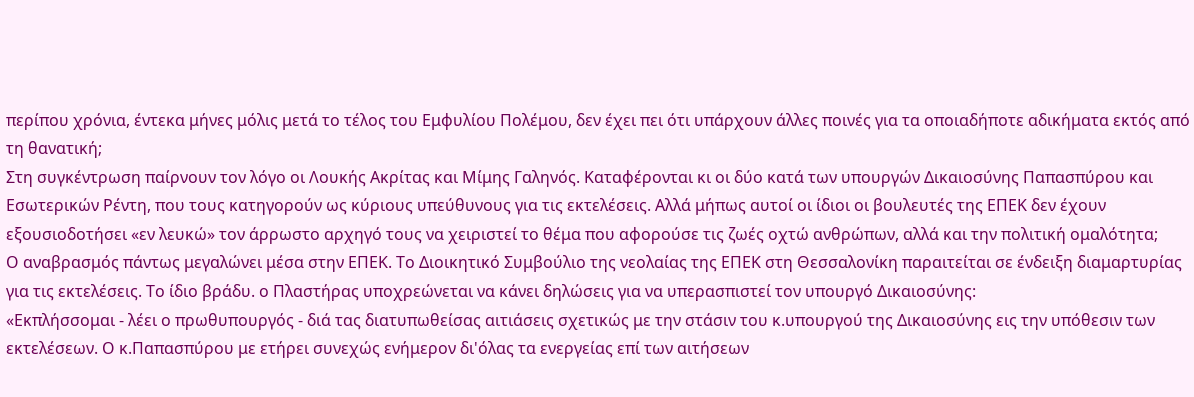περίπου χρόνια, έντεκα μήνες μόλις μετά το τέλος του Εμφυλίου Πολέμου, δεν έχει πει ότι υπάρχουν άλλες ποινές για τα οποιαδήποτε αδικήματα εκτός από τη θανατική;
Στη συγκέντρωση παίρνουν τον λόγο οι Λουκής Ακρίτας και Μίμης Γαληνός. Καταφέρονται κι οι δύο κατά των υπουργών Δικαιοσύνης Παπασπύρου και Εσωτερικών Ρέντη, που τους κατηγορούν ως κύριους υπεύθυνους για τις εκτελέσεις. Αλλά μήπως αυτοί οι ίδιοι οι βουλευτές της ΕΠΕΚ δεν έχουν εξουσιοδοτήσει «εν λευκώ» τον άρρωστο αρχηγό τους να χειριστεί το θέμα που αφορούσε τις ζωές οχτώ ανθρώπων, αλλά και την πολιτική ομαλότητα;
Ο αναβρασμός πάντως μεγαλώνει μέσα στην ΕΠΕΚ. Το Διοικητικό Συμβούλιο της νεολαίας της ΕΠΕΚ στη Θεσσαλονίκη παραιτείται σε ένδειξη διαμαρτυρίας για τις εκτελέσεις. Το ίδιο βράδυ. ο Πλαστήρας υποχρεώνεται να κάνει δηλώσεις για να υπερασπιστεί τον υπουργό Δικαιοσύνης:
«Εκπλήσσομαι - λέει ο πρωθυπουργός - διά τας διατυπωθείσας αιτιάσεις σχετικώς με την στάσιν του κ.υπουργού της Δικαιοσύνης εις την υπόθεσιν των εκτελέσεων. Ο κ.Παπασπύρου με ετήρει συνεχώς ενήμερον δι'όλας τα ενεργείας επί των αιτήσεων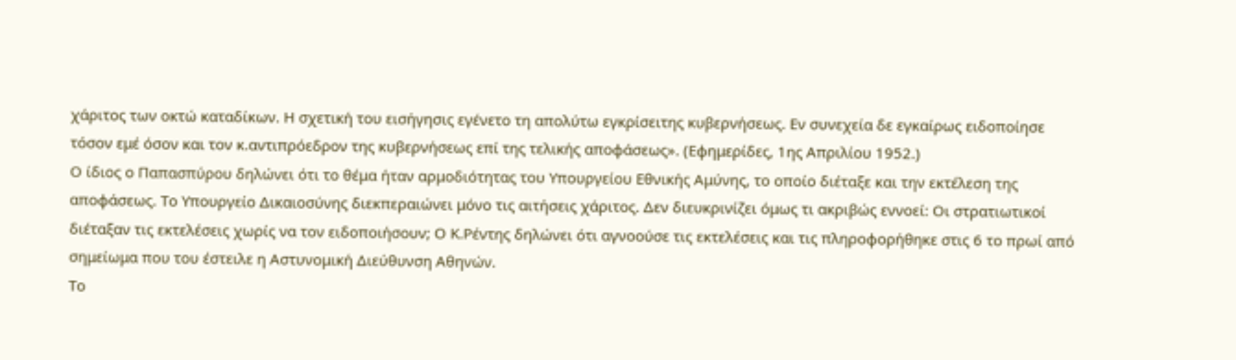χάριτος των οκτώ καταδίκων. Η σχετική του εισήγησις εγένετο τη απολύτω εγκρίσειτης κυβερνήσεως. Εν συνεχεία δε εγκαίρως ειδοποίησε τόσον εμέ όσον και τον κ.αντιπρόεδρον της κυβερνήσεως επί της τελικής αποφάσεως». (Εφημερίδες, 1ης Απριλίου 1952.)
Ο ίδιος ο Παπασπύρου δηλώνει ότι το θέμα ήταν αρμοδιότητας του Υπουργείου Εθνικής Αμύνης, το οποίο διέταξε και την εκτέλεση της αποφάσεως. Το Υπουργείο Δικαιοσύνης διεκπεραιώνει μόνο τις αιτήσεις χάριτος. Δεν διευκρινίζει όμως τι ακριβώς εννοεί: Οι στρατιωτικοί διέταξαν τις εκτελέσεις χωρίς να τον ειδοποιήσουν; Ο Κ.Ρέντης δηλώνει ότι αγνοούσε τις εκτελέσεις και τις πληροφορήθηκε στις 6 το πρωί από σημείωμα που του έστειλε η Αστυνομική Διεύθυνση Αθηνών.
Το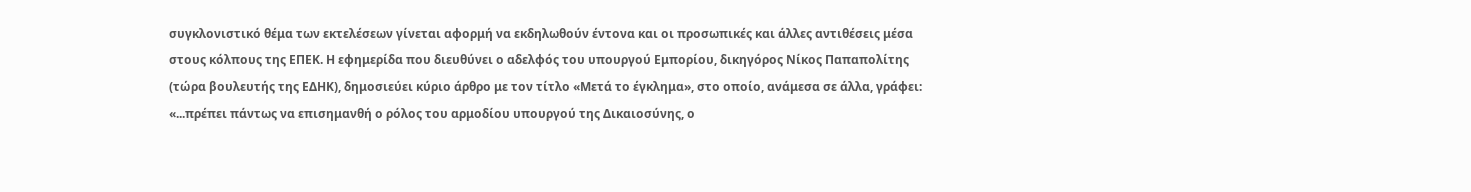συγκλονιστικό θέμα των εκτελέσεων γίνεται αφορμή να εκδηλωθούν έντονα και οι προσωπικές και άλλες αντιθέσεις μέσα στους κόλπους της ΕΠΕΚ. Η εφημερίδα που διευθύνει ο αδελφός του υπουργού Εμπορίου, δικηγόρος Νίκος Παπαπολίτης (τώρα βουλευτής της ΕΔΗΚ), δημοσιεύει κύριο άρθρο με τον τίτλο «Μετά το έγκλημα», στο οποίο, ανάμεσα σε άλλα, γράφει:
«...πρέπει πάντως να επισημανθή ο ρόλος του αρμοδίου υπουργού της Δικαιοσύνης, ο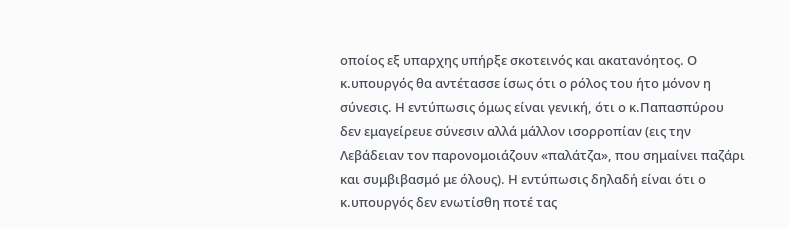οποίος εξ υπαρχης υπήρξε σκοτεινός και ακατανόητος. Ο κ.υπουργός θα αντέτασσε ίσως ότι ο ρόλος του ήτο μόνον η σύνεσις. Η εντύπωσις όμως είναι γενική, ότι ο κ.Παπασπύρου δεν εμαγείρευε σύνεσιν αλλά μάλλον ισορροπίαν (εις την Λεβάδειαν τον παρονομοιάζουν «παλάτζα», που σημαίνει παζάρι και συμβιβασμό με όλους). Η εντύπωσις δηλαδή είναι ότι ο κ.υπουργός δεν ενωτίσθη ποτέ τας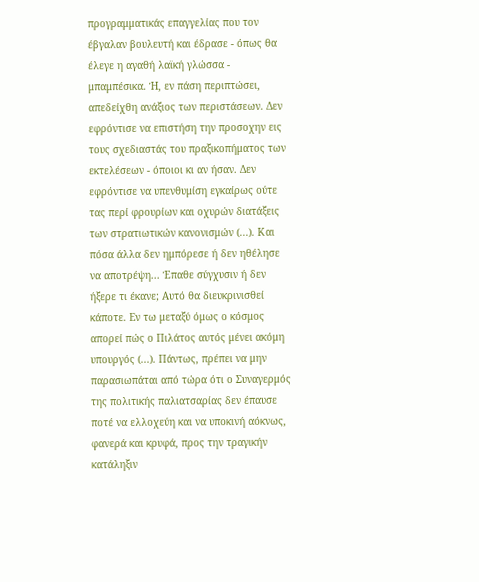προγραμματικάς επαγγελίας που τον έβγαλαν βουλευτή και έδρασε - όπως θα έλεγε η αγαθή λαϊκή γλώσσα - μπαμπέσικα. Ή, εν πάση περιπτώσει, απεδείχθη ανάξιος των περιστάσεων. Δεν εφρόντισε να επιστήση την προσοχην εις τους σχεδιαστάς του πραξικοπήματος των εκτελέσεων - όποιοι κι αν ήσαν. Δεν εφρόντισε να υπενθυμίση εγκαίρως ούτε τας περί φρουρίων και οχυρών διατάξεις των στρατιωτικών κανονισμών (...). Και πόσα άλλα δεν ημπόρεσε ή δεν ηθέλησε να αποτρέψη... Έπαθε σύγχυσιν ή δεν ήξερε τι έκανε; Αυτό θα διευκρινισθεί κάποτε. Εν τω μεταξύ όμως ο κόσμος απορεί πώς ο Πιλάτος αυτός μένει ακόμη υπουργός (...). Πάντως, πρέπει να μην παρασιωπάται από τώρα ότι ο Συναγερμός της πολιτικής παλιατσαρίας δεν έπαυσε ποτέ να ελλοχεύη και να υποκινή αόκνως, φανερά και κρυφά, προς την τραγικήν κατάληξιν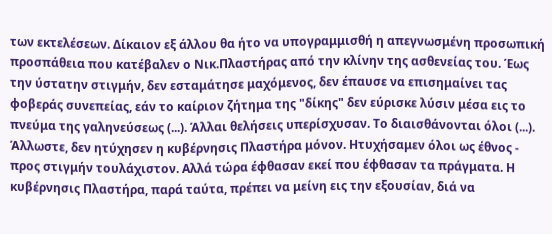των εκτελέσεων. Δίκαιον εξ άλλου θα ήτο να υπογραμμισθή η απεγνωσμένη προσωπική προσπάθεια που κατέβαλεν ο Νικ.Πλαστήρας από την κλίνην της ασθενείας του. Έως την ύστατην στιγμήν, δεν εσταμάτησε μαχόμενος, δεν έπαυσε να επισημαίνει τας φοβεράς συνεπείας, εάν το καίριον ζήτημα της "δίκης" δεν εύρισκε λύσιν μέσα εις το πνεύμα της γαληνεύσεως (...). Άλλαι θελήσεις υπερίσχυσαν. Το διαισθάνονται όλοι (...). Άλλωστε, δεν ητύχησεν η κυβέρνησις Πλαστήρα μόνον. Ητυχήσαμεν όλοι ως έθνος - προς στιγμήν τουλάχιστον. Αλλά τώρα έφθασαν εκεί που έφθασαν τα πράγματα. Η κυβέρνησις Πλαστήρα, παρά ταύτα, πρέπει να μείνη εις την εξουσίαν, διά να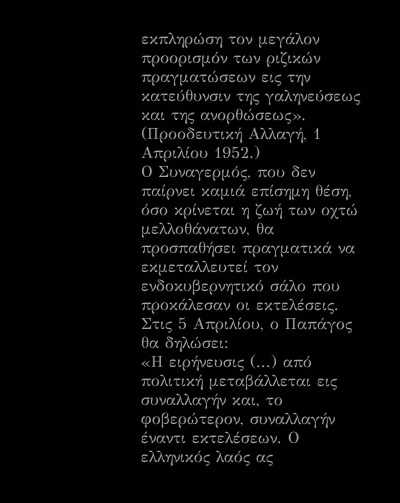εκπληρώση τον μεγάλον προορισμόν των ριζικών πραγματώσεων εις την κατεύθυνσιν της γαληνεύσεως και της ανορθώσεως». (Προοδευτική Αλλαγή, 1 Απριλίου 1952.)
Ο Συναγερμός, που δεν παίρνει καμιά επίσημη θέση, όσο κρίνεται η ζωή των οχτώ μελλοθάνατων, θα προσπαθήσει πραγματικά να εκμεταλλευτεί τον ενδοκυβερνητικό σάλο που προκάλεσαν οι εκτελέσεις. Στις 5 Απριλίου, ο Παπάγος θα δηλώσει:
«Η ειρήνευσις (...) από πολιτική μεταβάλλεται εις συναλλαγήν και, το φοβερώτερον, συναλλαγήν έναντι εκτελέσεων. Ο ελληνικός λαός ας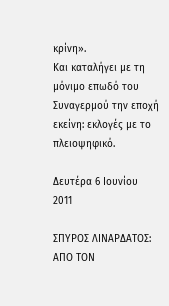κρίνη».
Και καταλήγει με τη μόνιμο επωδό του Συναγερμού την εποχή εκείνη: εκλογές με το πλειοψηφικό.

Δευτέρα 6 Ιουνίου 2011

ΣΠΥΡΟΣ ΛΙΝΑΡΔΑΤΟΣ: ΑΠΟ ΤΟΝ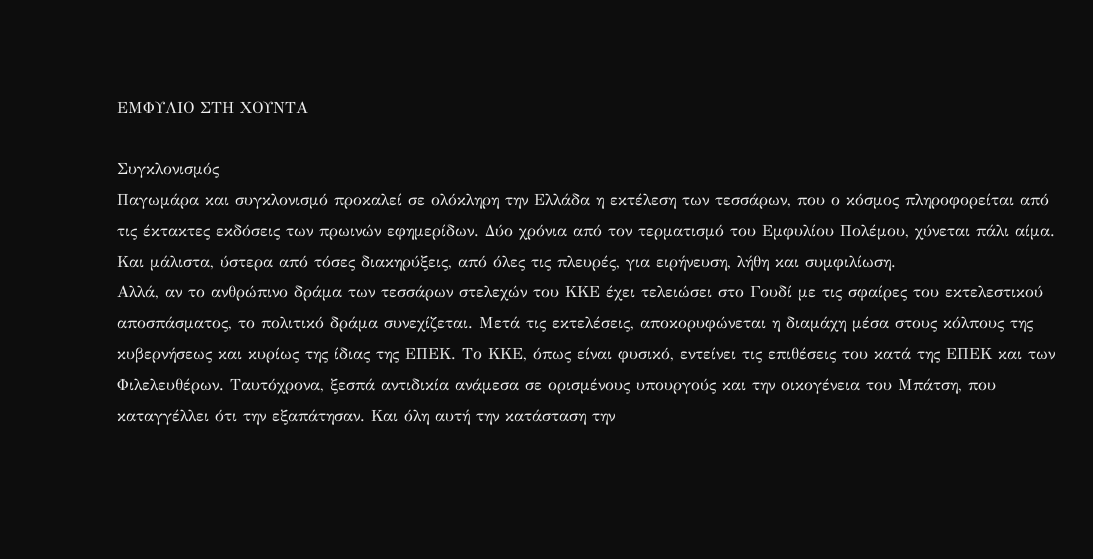ΕΜΦΥΛΙΟ ΣΤΗ ΧΟΥΝΤΑ

Συγκλονισμός
Παγωμάρα και συγκλονισμό προκαλεί σε ολόκληρη την Ελλάδα η εκτέλεση των τεσσάρων, που ο κόσμος πληροφορείται από τις έκτακτες εκδόσεις των πρωινών εφημερίδων. Δύο χρόνια από τον τερματισμό του Εμφυλίου Πολέμου, χύνεται πάλι αίμα. Και μάλιστα, ύστερα από τόσες διακηρύξεις, από όλες τις πλευρές, για ειρήνευση, λήθη και συμφιλίωση.
Αλλά, αν το ανθρώπινο δράμα των τεσσάρων στελεχών του ΚΚΕ έχει τελειώσει στο Γουδί με τις σφαίρες του εκτελεστικού αποσπάσματος, το πολιτικό δράμα συνεχίζεται. Μετά τις εκτελέσεις, αποκορυφώνεται η διαμάχη μέσα στους κόλπους της κυβερνήσεως και κυρίως της ίδιας της ΕΠΕΚ. Το ΚΚΕ, όπως είναι φυσικό, εντείνει τις επιθέσεις του κατά της ΕΠΕΚ και των Φιλελευθέρων. Ταυτόχρονα, ξεσπά αντιδικία ανάμεσα σε ορισμένους υπουργούς και την οικογένεια του Μπάτση, που καταγγέλλει ότι την εξαπάτησαν. Και όλη αυτή την κατάσταση την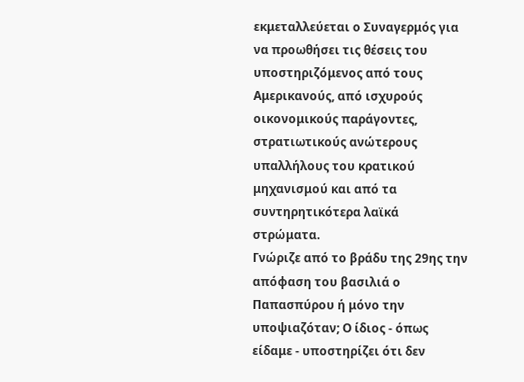εκμεταλλεύεται ο Συναγερμός για να προωθήσει τις θέσεις του υποστηριζόμενος από τους Αμερικανούς, από ισχυρούς οικονομικούς παράγοντες, στρατιωτικούς ανώτερους υπαλλήλους του κρατικού μηχανισμού και από τα συντηρητικότερα λαϊκά στρώματα.
Γνώριζε από το βράδυ της 29ης την απόφαση του βασιλιά ο Παπασπύρου ή μόνο την υποψιαζόταν; Ο ίδιος - όπως είδαμε - υποστηρίζει ότι δεν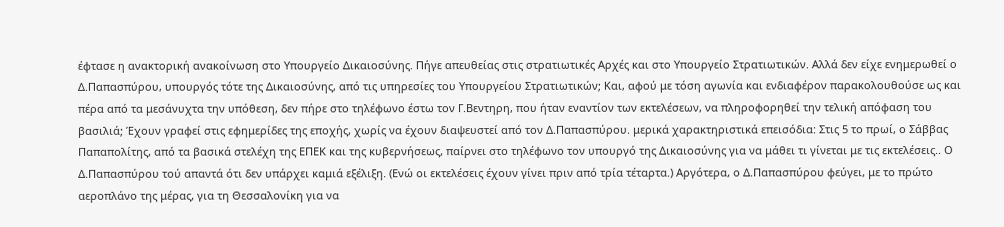έφτασε η ανακτορική ανακοίνωση στο Υπουργείο Δικαιοσύνης. Πήγε απευθείας στις στρατιωτικές Αρχές και στο Υπουργείο Στρατιωτικών. Αλλά δεν είχε ενημερωθεί ο Δ.Παπασπύρου, υπουργός τότε της Δικαιοσύνης, από τις υπηρεσίες του Υπουργείου Στρατιωτικών; Και, αφού με τόση αγωνία και ενδιαφέρον παρακολουθούσε ως και πέρα από τα μεσάνυχτα την υπόθεση, δεν πήρε στο τηλέφωνο έστω τον Γ.Βεντηρη, που ήταν εναντίον των εκτελέσεων, να πληροφορηθεί την τελική απόφαση του βασιλιά; Έχουν γραφεί στις εφημερίδες της εποχής, χωρίς να έχουν διαψευστεί από τον Δ.Παπασπύρου. μερικά χαρακτηριστικά επεισόδια: Στις 5 το πρωί, ο Σάββας Παπαπολίτης, από τα βασικά στελέχη της ΕΠΕΚ και της κυβερνήσεως, παίρνει στο τηλέφωνο τον υπουργό της Δικαιοσύνης για να μάθει τι γίνεται με τις εκτελέσεις.. Ο Δ.Παπασπύρου τού απαντά ότι δεν υπάρχει καμιά εξέλιξη. (Ενώ οι εκτελέσεις έχουν γίνει πριν από τρία τέταρτα.) Αργότερα, ο Δ.Παπασπύρου φεύγει, με το πρώτο αεροπλάνο της μέρας, για τη Θεσσαλονίκη για να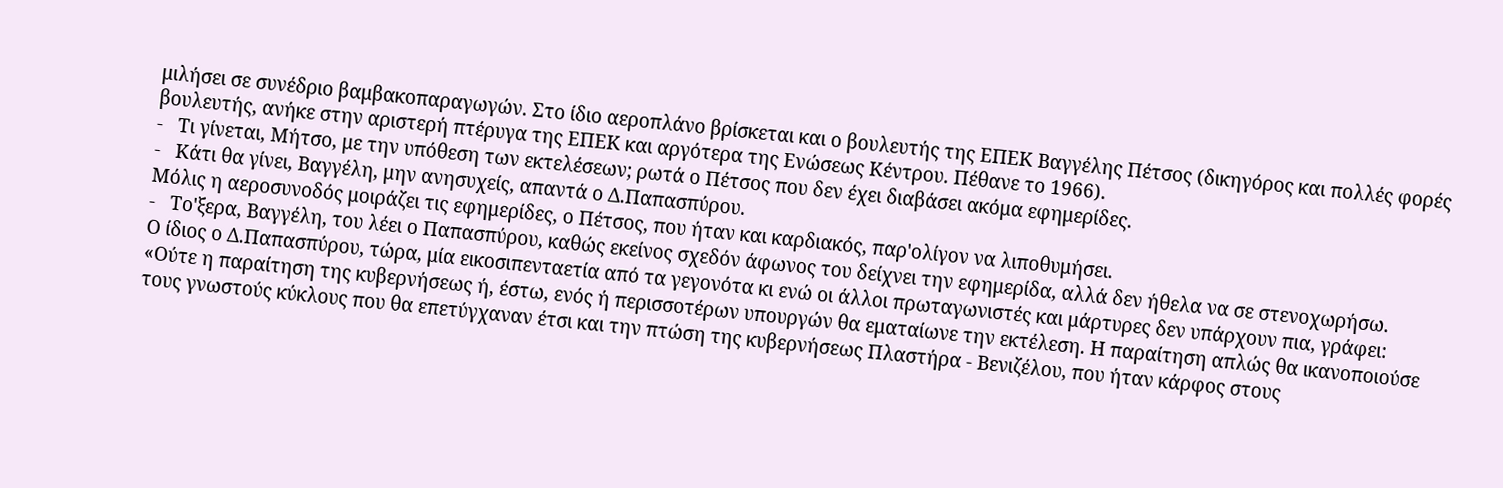μιλήσει σε συνέδριο βαμβακοπαραγωγών. Στο ίδιο αεροπλάνο βρίσκεται και ο βουλευτής της ΕΠΕΚ Βαγγέλης Πέτσος (δικηγόρος και πολλές φορές βουλευτής, ανήκε στην αριστερή πτέρυγα της ΕΠΕΚ και αργότερα της Ενώσεως Κέντρου. Πέθανε το 1966).
-   Τι γίνεται, Μήτσο, με την υπόθεση των εκτελέσεων; ρωτά ο Πέτσος που δεν έχει διαβάσει ακόμα εφημερίδες.
-   Κάτι θα γίνει, Βαγγέλη, μην ανησυχείς, απαντά ο Δ.Παπασπύρου.
Μόλις η αεροσυνοδός μοιράζει τις εφημερίδες, ο Πέτσος, που ήταν και καρδιακός, παρ'ολίγον να λιποθυμήσει.
-   Το'ξερα, Βαγγέλη, του λέει ο Παπασπύρου, καθώς εκείνος σχεδόν άφωνος του δείχνει την εφημερίδα, αλλά δεν ήθελα να σε στενοχωρήσω.
Ο ίδιος ο Δ.Παπασπύρου, τώρα, μία εικοσιπενταετία από τα γεγονότα κι ενώ οι άλλοι πρωταγωνιστές και μάρτυρες δεν υπάρχουν πια, γράφει:
«Ούτε η παραίτηση της κυβερνήσεως ή, έστω, ενός ή περισσοτέρων υπουργών θα εματαίωνε την εκτέλεση. Η παραίτηση απλώς θα ικανοποιούσε τους γνωστούς κύκλους που θα επετύγχαναν έτσι και την πτώση της κυβερνήσεως Πλαστήρα - Βενιζέλου, που ήταν κάρφος στους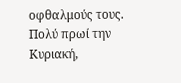οφθαλμούς τους. Πολύ πρωί την Κυριακή,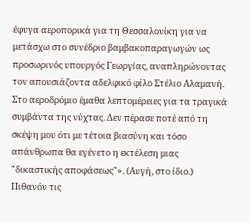έφυγα αεροπορικά για τη Θεσσαλονίκη για να μετάσχω στο συνέδριο βαμβακοπαραγωγών ως προσωρινός υπουργός Γεωργίας, αναπληρώνοντας τον απουσιάζοντα αδελφικό φίλο Στέλιο Αλαμανή. Στο αεροδρόμιο έμαθα λεπτομέρειες για τα τραγικά συμβάντα της νύχτας. Δεν πέρασε ποτέ από τη σκέψη μου ότι με τέτοια βιασύνη και τόσο απάνθρωπα θα εγένετο η εκτέλεση μιας "δικαστικής αποφάσεως"». (Αυγή, στο ίδιο.)
Πιθανόν τις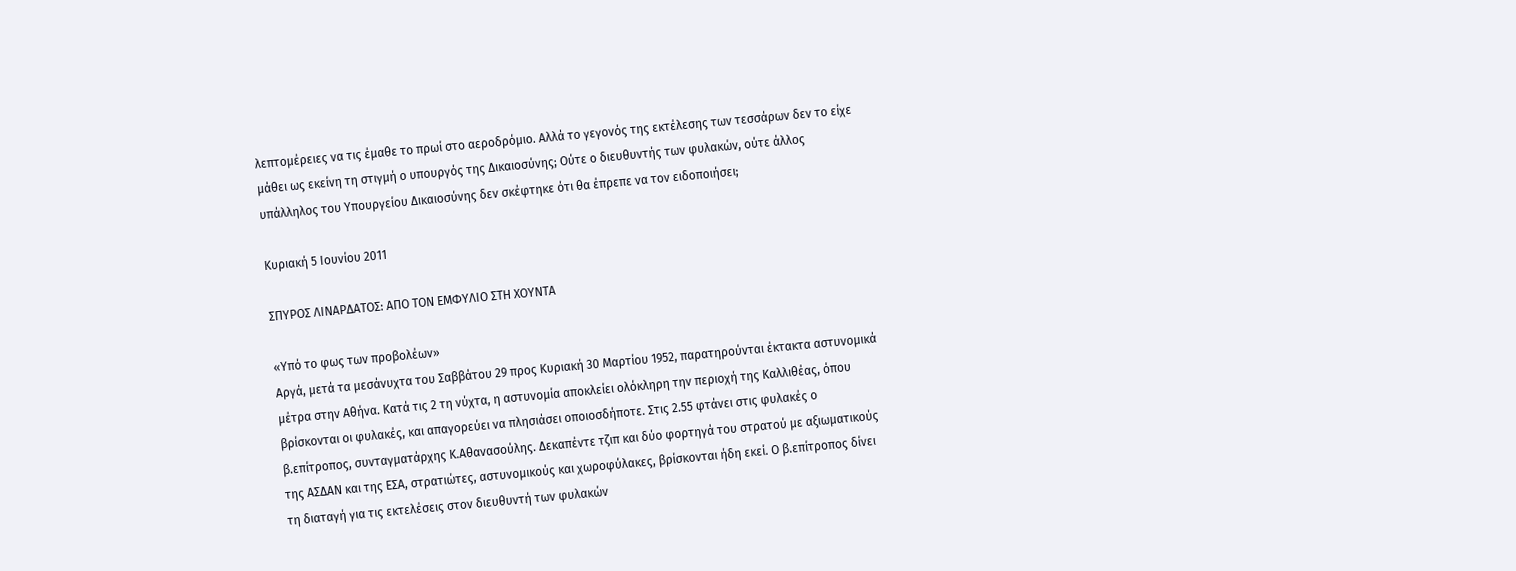λεπτομέρειες να τις έμαθε το πρωί στο αεροδρόμιο. Αλλά το γεγονός της εκτέλεσης των τεσσάρων δεν το είχε μάθει ως εκείνη τη στιγμή ο υπουργός της Δικαιοσύνης; Ούτε ο διευθυντής των φυλακών, ούτε άλλος υπάλληλος του Υπουργείου Δικαιοσύνης δεν σκέφτηκε ότι θα έπρεπε να τον ειδοποιήσει;

Κυριακή 5 Ιουνίου 2011

ΣΠΥΡΟΣ ΛΙΝΑΡΔΑΤΟΣ: ΑΠΟ ΤΟΝ ΕΜΦΥΛΙΟ ΣΤΗ ΧΟΥΝΤΑ

«Υπό το φως των προβολέων»
Αργά, μετά τα μεσάνυχτα του Σαββάτου 29 προς Κυριακή 30 Μαρτίου 1952, παρατηρούνται έκτακτα αστυνομικά μέτρα στην Αθήνα. Κατά τις 2 τη νύχτα, η αστυνομία αποκλείει ολόκληρη την περιοχή της Καλλιθέας, όπου βρίσκονται οι φυλακές, και απαγορεύει να πλησιάσει οποιοσδήποτε. Στις 2.55 φτάνει στις φυλακές ο β.επίτροπος, συνταγματάρχης Κ.Αθανασούλης. Δεκαπέντε τζιπ και δύο φορτηγά του στρατού με αξιωματικούς της ΑΣΔΑΝ και της ΕΣΑ, στρατιώτες, αστυνομικούς και χωροφύλακες, βρίσκονται ήδη εκεί. Ο β.επίτροπος δίνει τη διαταγή για τις εκτελέσεις στον διευθυντή των φυλακών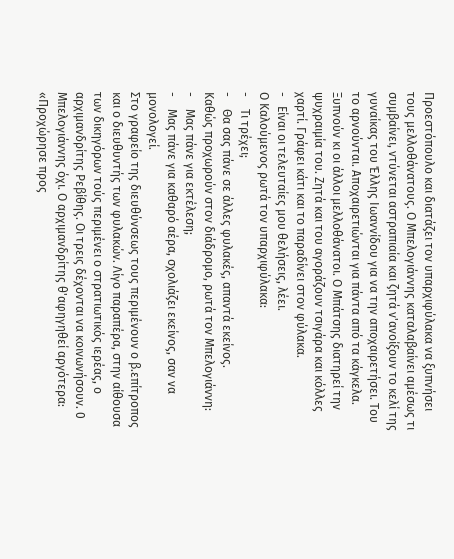Προεστόπουλο και διατάζει τον υπαρχιφύλακα να ξυπνήσει τους μελλοθάνατους. Ο Μπελογιάννης καταλαβαίνει αμέσως τι συμβαίνει, ντύνεται αστραπιαία και ζητά ν'ανοίξουν το κελί της γυναίκας του Έλλης Ιωαννίδου για να την αποχαιρετήσει. Του το αρνούνται. Αποχαιρετιώνται για πάντα από τα κάγκελα.
Ξυπνούν κι οι άλλοι μελλοθάνατοι. Ο Μπάτσης διατηρεί την ψυχραιμία του. Ζητά και του αγοράζουν τσιγάρα και κόλλες χαρτί. Γράφει κάτι και το παραδίνει στον φύλακα.
-   Είναι οι τελευταίες μου θελήσεις, λέει.
Ο Καλούμενος ρωτά τον υπαρχιφύλακα:
-    Τι τρέχει;
-    Θα σας πάνε σε άλλες φυλακές, απαντά εκείνος.
Καθώς προχωρούν στον διάδρομο, ρωτά τον Μπελογιάννη:
-    Μας πάνε για εκτέλεση;
-    Μας πάνε για καθαρό αέρα, σχολιάζει εκείνος, σαν να μονολογεί.
Στο γραφείο της διευθύνσεως τους περιμένουν ο β.επίτροπος και ο διευθυντής των φυλακών. Λίγο παραπέρα, στην αίθουσα των δικηγόρων τούς περιμένει ο στρατιωτικός ιερέας, ο αρχιμανδρίτης Ρεβίθης. Οι τρεις δέχονται να κοινωνήσουν. 0 Μπελογιάννης όχι. Ο αρχιμανδρίτης θ'αφηγηθεί αργότερα:
«Προχώρησε προς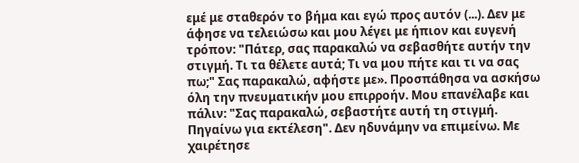εμέ με σταθερόν το βήμα και εγώ προς αυτόν (...). Δεν με άφησε να τελειώσω και μου λέγει με ήπιον και ευγενή τρόπον: "Πάτερ, σας παρακαλώ να σεβασθήτε αυτήν την στιγμή. Τι τα θέλετε αυτά; Τι να μου πήτε και τι να σας πω;" Σας παρακαλώ, αφήστε με». Προσπάθησα να ασκήσω όλη την πνευματικήν μου επιρροήν. Μου επανέλαβε και πάλιν: "Σας παρακαλώ, σεβαστήτε αυτή τη στιγμή. Πηγαίνω για εκτέλεση". Δεν ηδυνάμην να επιμείνω. Με χαιρέτησε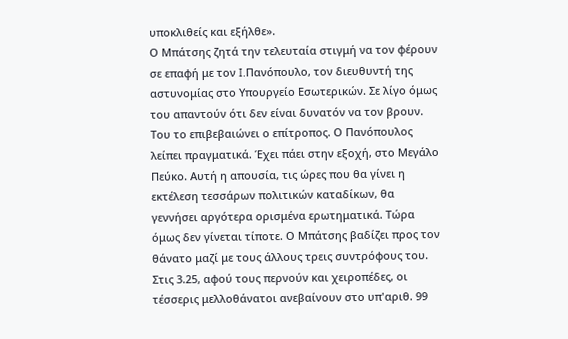υποκλιθείς και εξήλθε».
Ο Μπάτσης ζητά την τελευταία στιγμή να τον φέρουν σε επαφή με τον I.Πανόπουλο, τον διευθυντή της αστυνομίας στο Υπουργείο Εσωτερικών. Σε λίγο όμως του απαντούν ότι δεν είναι δυνατόν να τον βρουν. Του το επιβεβαιώνει ο επίτροπος. Ο Πανόπουλος λείπει πραγματικά. Έχει πάει στην εξοχή, στο Μεγάλο Πεύκο. Αυτή η απουσία, τις ώρες που θα γίνει η εκτέλεση τεσσάρων πολιτικών καταδίκων, θα γεννήσει αργότερα ορισμένα ερωτηματικά. Τώρα όμως δεν γίνεται τίποτε. Ο Μπάτσης βαδίζει προς τον θάνατο μαζί με τους άλλους τρεις συντρόφους του.
Στις 3.25, αφού τους περνούν και χειροπέδες, οι τέσσερις μελλοθάνατοι ανεβαίνουν στο υπ'αριθ. 99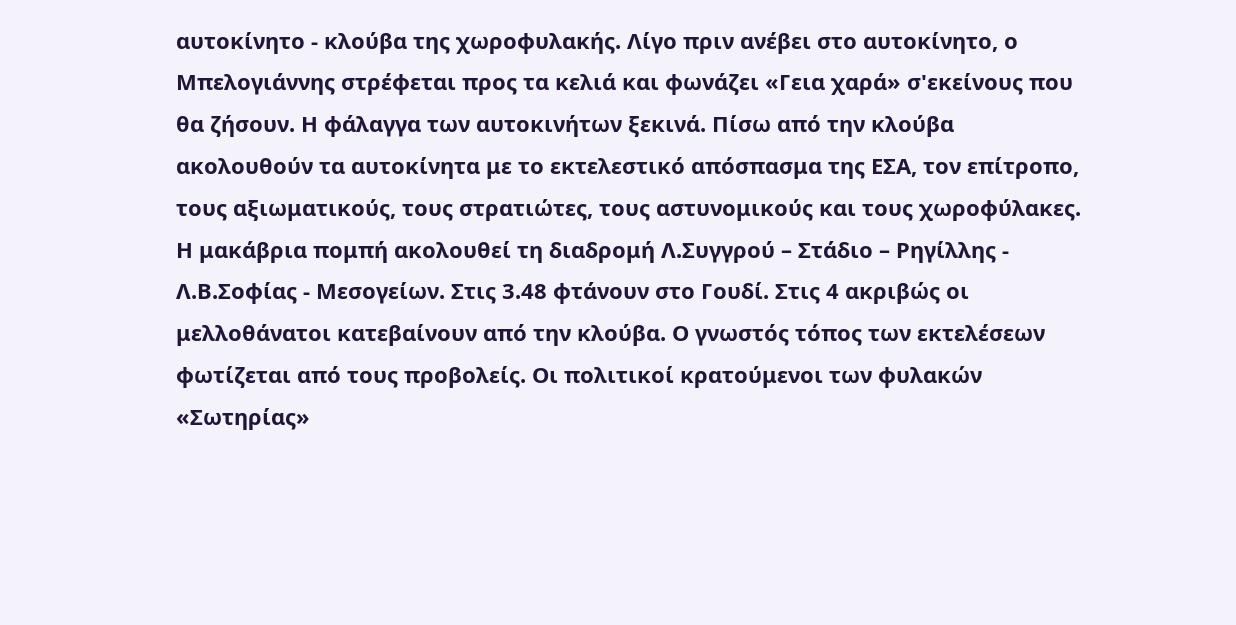αυτοκίνητο - κλούβα της χωροφυλακής. Λίγο πριν ανέβει στο αυτοκίνητο, ο Μπελογιάννης στρέφεται προς τα κελιά και φωνάζει «Γεια χαρά» σ'εκείνους που θα ζήσουν. Η φάλαγγα των αυτοκινήτων ξεκινά. Πίσω από την κλούβα ακολουθούν τα αυτοκίνητα με το εκτελεστικό απόσπασμα της ΕΣΑ, τον επίτροπο, τους αξιωματικούς, τους στρατιώτες, τους αστυνομικούς και τους χωροφύλακες.
Η μακάβρια πομπή ακολουθεί τη διαδρομή Λ.Συγγρού – Στάδιο – Ρηγίλλης - Λ.Β.Σοφίας - Μεσογείων. Στις 3.48 φτάνουν στο Γουδί. Στις 4 ακριβώς οι μελλοθάνατοι κατεβαίνουν από την κλούβα. Ο γνωστός τόπος των εκτελέσεων φωτίζεται από τους προβολείς. Οι πολιτικοί κρατούμενοι των φυλακών «Σωτηρίας»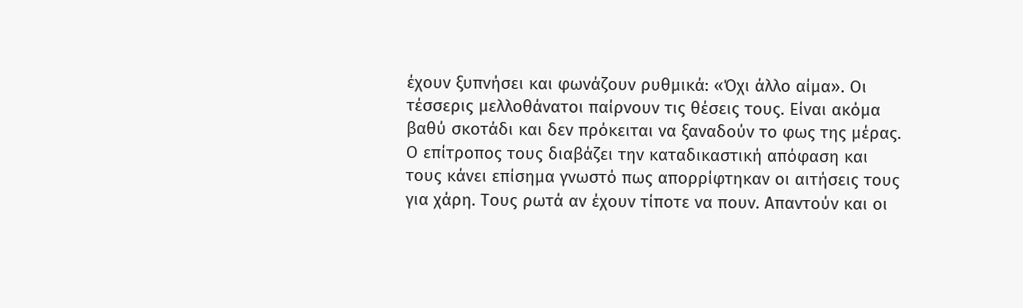έχουν ξυπνήσει και φωνάζουν ρυθμικά: «Όχι άλλο αίμα». Οι τέσσερις μελλοθάνατοι παίρνουν τις θέσεις τους. Είναι ακόμα βαθύ σκοτάδι και δεν πρόκειται να ξαναδούν το φως της μέρας. Ο επίτροπος τους διαβάζει την καταδικαστική απόφαση και τους κάνει επίσημα γνωστό πως απορρίφτηκαν οι αιτήσεις τους για χάρη. Τους ρωτά αν έχουν τίποτε να πουν. Απαντούν και οι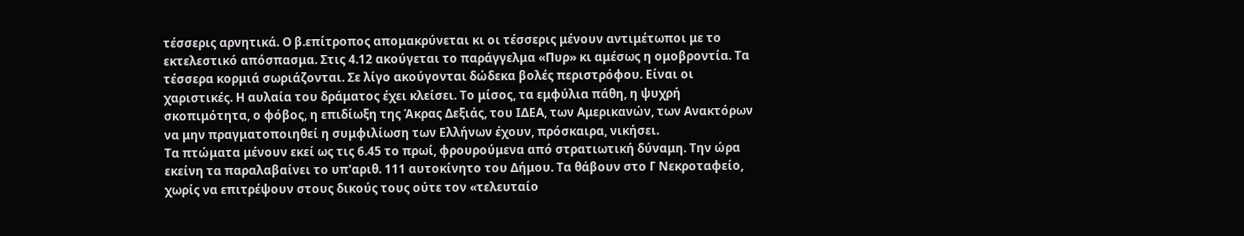τέσσερις αρνητικά. Ο β.επίτροπος απομακρύνεται κι οι τέσσερις μένουν αντιμέτωποι με το εκτελεστικό απόσπασμα. Στις 4.12 ακούγεται το παράγγελμα «Πυρ» κι αμέσως η ομοβροντία. Τα τέσσερα κορμιά σωριάζονται. Σε λίγο ακούγονται δώδεκα βολές περιστρόφου. Είναι οι χαριστικές. Η αυλαία του δράματος έχει κλείσει. Το μίσος, τα εμφύλια πάθη, η ψυχρή σκοπιμότητα, ο φόβος, η επιδίωξη της Άκρας Δεξιάς, του ΙΔΕΑ, των Αμερικανών, των Ανακτόρων να μην πραγματοποιηθεί η συμφιλίωση των Ελλήνων έχουν, πρόσκαιρα, νικήσει.
Τα πτώματα μένουν εκεί ως τις 6.45 το πρωί, φρουρούμενα από στρατιωτική δύναμη. Την ώρα εκείνη τα παραλαβαίνει το υπ'αριθ. 111 αυτοκίνητο του Δήμου. Τα θάβουν στο Γ Νεκροταφείο, χωρίς να επιτρέψουν στους δικούς τους ούτε τον «τελευταίο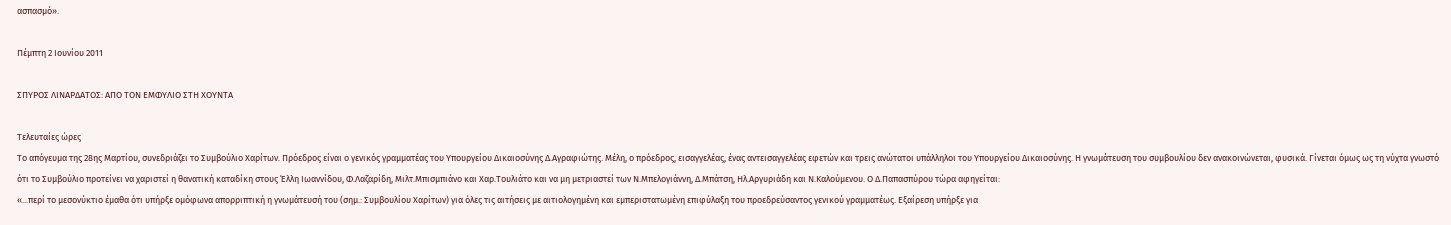ασπασμό».

Πέμπτη 2 Ιουνίου 2011

ΣΠΥΡΟΣ ΛΙΝΑΡΔΑΤΟΣ: ΑΠΟ ΤΟΝ ΕΜΦΥΛΙΟ ΣΤΗ ΧΟΥΝΤΑ

Τελευταίες ώρες
Το απόγευμα της 28ης Μαρτίου, συνεδριάζει το Συμβούλιο Χαρίτων. Πρόεδρος είναι ο γενικός γραμματέας του Υπουργείου Δικαιοσύνης Δ.Αγραφιώτης. Μέλη, ο πρόεδρος, εισαγγελέας, ένας αντεισαγγελέας εφετών και τρεις ανώτατοι υπάλληλοι του Υπουργείου Δικαιοσύνης. Η γνωμάτευση του συμβουλίου δεν ανακοινώνεται, φυσικά. Γίνεται όμως ως τη νύχτα γνωστό ότι το Συμβούλιο προτείνει να χαριστεί η θανατική καταδίκη στους Έλλη Ιωαννίδου, Φ.Λαζαρίδη, Μιλτ.Μπισμπιάνο και Χαρ.Τουλιάτο και να μη μετριαστεί των Ν.Μπελογιάννη, Δ.Μπάτση, Ηλ.Αργυριάδη και Ν.Καλούμενου. Ο Δ.Παπασπύρου τώρα αφηγείται:
«...περί το μεσονύκτιο έμαθα ότι υπήρξε ομόφωνα απορριπτική η γνωμάτευσή του (σημ.: Συμβουλίου Χαρίτων) για όλες τις αιτήσεις με αιτιολογημένη και εμπεριστατωμένη επιφύλαξη του προεδρεύσαντος γενικού γραμματέως. Εξαίρεση υπήρξε για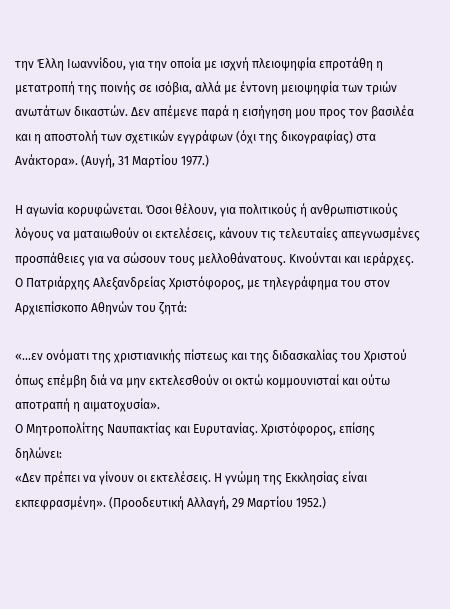την Έλλη Ιωαννίδου, για την οποία με ισχνή πλειοψηφία επροτάθη η μετατροπή της ποινής σε ισόβια, αλλά με έντονη μειοψηφία των τριών ανωτάτων δικαστών. Δεν απέμενε παρά η εισήγηση μου προς τον βασιλέα και η αποστολή των σχετικών εγγράφων (όχι της δικογραφίας) στα Ανάκτορα». (Αυγή, 31 Μαρτίου 1977.)

Η αγωνία κορυφώνεται. Όσοι θέλουν, για πολιτικούς ή ανθρωπιστικούς λόγους να ματαιωθούν οι εκτελέσεις, κάνουν τις τελευταίες απεγνωσμένες προσπάθειες για να σώσουν τους μελλοθάνατους. Κινούνται και ιεράρχες. Ο Πατριάρχης Αλεξανδρείας Χριστόφορος, με τηλεγράφημα του στον Αρχιεπίσκοπο Αθηνών του ζητά:

«...εν ονόματι της χριστιανικής πίστεως και της διδασκαλίας του Χριστού όπως επέμβη διά να μην εκτελεσθούν οι οκτώ κομμουνισταί και ούτω αποτραπή η αιματοχυσία».
Ο Μητροπολίτης Ναυπακτίας και Ευρυτανίας. Χριστόφορος, επίσης δηλώνει:
«Δεν πρέπει να γίνουν οι εκτελέσεις. Η γνώμη της Εκκλησίας είναι εκπεφρασμένη». (Προοδευτική Αλλαγή, 29 Μαρτίου 1952.)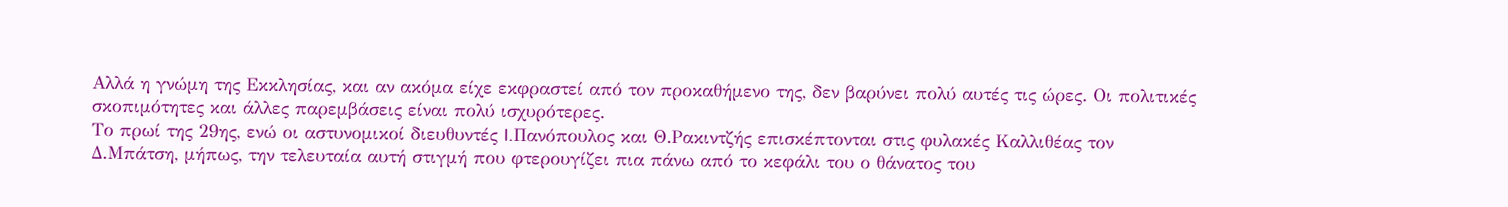Αλλά η γνώμη της Εκκλησίας, και αν ακόμα είχε εκφραστεί από τον προκαθήμενο της, δεν βαρύνει πολύ αυτές τις ώρες. Οι πολιτικές σκοπιμότητες και άλλες παρεμβάσεις είναι πολύ ισχυρότερες.
Το πρωί της 29ης, ενώ οι αστυνομικοί διευθυντές I.Πανόπουλος και Θ.Ρακιντζής επισκέπτονται στις φυλακές Καλλιθέας τον Δ.Μπάτση, μήπως, την τελευταία αυτή στιγμή που φτερουγίζει πια πάνω από το κεφάλι του ο θάνατος του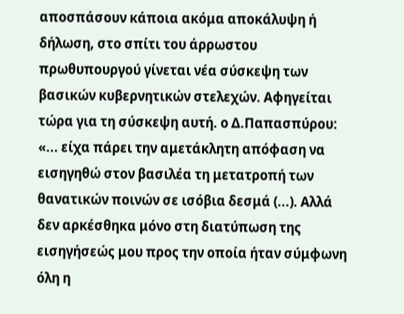αποσπάσουν κάποια ακόμα αποκάλυψη ή δήλωση, στο σπίτι του άρρωστου πρωθυπουργού γίνεται νέα σύσκεψη των βασικών κυβερνητικών στελεχών. Αφηγείται τώρα για τη σύσκεψη αυτή. ο Δ.Παπασπύρου:
«... είχα πάρει την αμετάκλητη απόφαση να εισηγηθώ στον βασιλέα τη μετατροπή των θανατικών ποινών σε ισόβια δεσμά (...). Αλλά δεν αρκέσθηκα μόνο στη διατύπωση της εισηγήσεώς μου προς την οποία ήταν σύμφωνη όλη η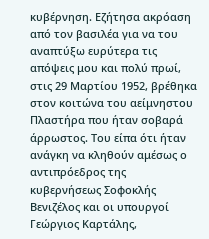κυβέρνηση. Εζήτησα ακρόαση από τον βασιλέα για να του αναπτύξω ευρύτερα τις απόψεις μου και πολύ πρωί, στις 29 Μαρτίου 1952, βρέθηκα στον κοιτώνα του αείμνηστου Πλαστήρα που ήταν σοβαρά άρρωστος. Του είπα ότι ήταν ανάγκη να κληθούν αμέσως ο αντιπρόεδρος της κυβερνήσεως Σοφοκλής Βενιζέλος και οι υπουργοί Γεώργιος Καρτάλης,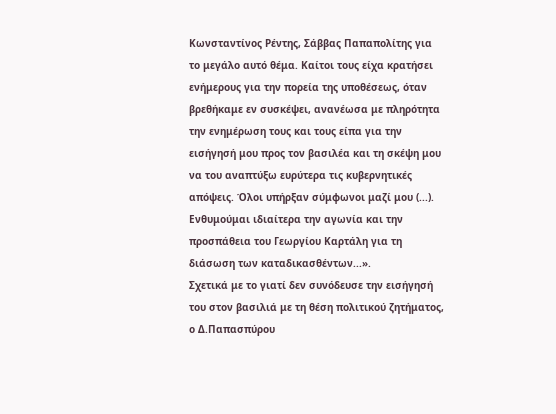Κωνσταντίνος Ρέντης, Σάββας Παπαπολίτης για το μεγάλο αυτό θέμα. Καίτοι τους είχα κρατήσει ενήμερους για την πορεία της υποθέσεως, όταν βρεθήκαμε εν συσκέψει, ανανέωσα με πληρότητα την ενημέρωση τους και τους είπα για την εισήγησή μου προς τον βασιλέα και τη σκέψη μου να του αναπτύξω ευρύτερα τις κυβερνητικές απόψεις. Όλοι υπήρξαν σύμφωνοι μαζί μου (...). Ενθυμούμαι ιδιαίτερα την αγωνία και την προσπάθεια του Γεωργίου Καρτάλη για τη διάσωση των καταδικασθέντων...».
Σχετικά με το γιατί δεν συνόδευσε την εισήγησή του στον βασιλιά με τη θέση πολιτικού ζητήματος, ο Δ.Παπασπύρου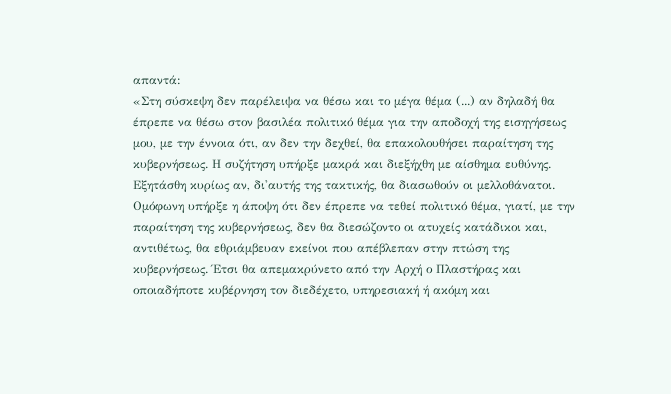απαντά:
«Στη σύσκεψη δεν παρέλειψα να θέσω και το μέγα θέμα (...) αν δηλαδή θα έπρεπε να θέσω στον βασιλέα πολιτικό θέμα για την αποδοχή της εισηγήσεως μου, με την έννοια ότι, αν δεν την δεχθεί, θα επακολουθήσει παραίτηση της κυβερνήσεως. Η συζήτηση υπήρξε μακρά και διεξήχθη με αίσθημα ευθύνης. Εξητάσθη κυρίως αν, δι'αυτής της τακτικής, θα διασωθούν οι μελλοθάνατοι. Ομόφωνη υπήρξε η άποψη ότι δεν έπρεπε να τεθεί πολιτικό θέμα, γιατί, με την παραίτηση της κυβερνήσεως, δεν θα διεσώζοντο οι ατυχείς κατάδικοι και, αντιθέτως, θα εθριάμβευαν εκείνοι που απέβλεπαν στην πτώση της κυβερνήσεως. Έτσι θα απεμακρύνετο από την Αρχή ο Πλαστήρας και οποιαδήποτε κυβέρνηση τον διεδέχετο, υπηρεσιακή ή ακόμη και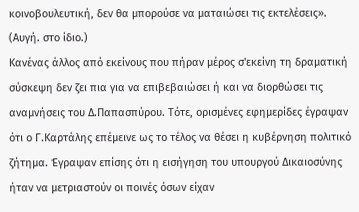κοινοβουλευτική, δεν θα μπορούσε να ματαιώσει τις εκτελέσεις». (Αυγή. στο ίδιο.)
Κανένας άλλος από εκείνους που πήραν μέρος σ'εκείνη τη δραματική σύσκεψη δεν ζει πια για να επιβεβαιώσει ή και να διορθώσει τις αναμνήσεις του Δ.Παπασπύρου. Τότε, ορισμένες εφημερίδες έγραψαν ότι ο Γ.Καρτάλης επέμεινε ως το τέλος να θέσει η κυβέρνηση πολιτικό ζήτημα. Έγραψαν επίσης ότι η εισήγηση του υπουργού Δικαιοσύνης ήταν να μετριαστούν οι ποινές όσων είχαν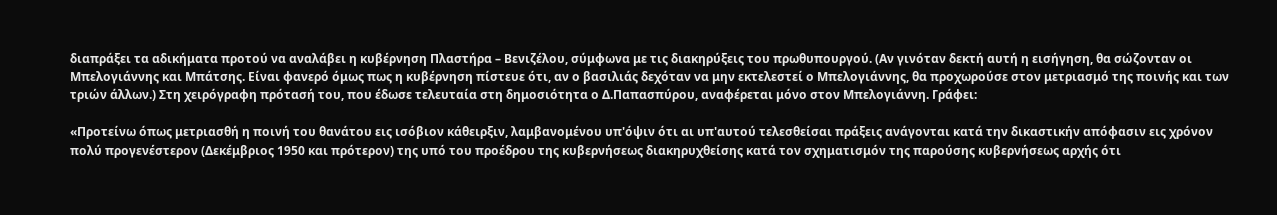διαπράξει τα αδικήματα προτού να αναλάβει η κυβέρνηση Πλαστήρα – Βενιζέλου, σύμφωνα με τις διακηρύξεις του πρωθυπουργού. (Αν γινόταν δεκτή αυτή η εισήγηση, θα σώζονταν οι Μπελογιάννης και Μπάτσης. Είναι φανερό όμως πως η κυβέρνηση πίστευε ότι, αν ο βασιλιάς δεχόταν να μην εκτελεστεί ο Μπελογιάννης, θα προχωρούσε στον μετριασμό της ποινής και των τριών άλλων.) Στη χειρόγραφη πρότασή του, που έδωσε τελευταία στη δημοσιότητα ο Δ.Παπασπύρου, αναφέρεται μόνο στον Μπελογιάννη. Γράφει:

«Προτείνω όπως μετριασθή η ποινή του θανάτου εις ισόβιον κάθειρξιν, λαμβανομένου υπ'όψιν ότι αι υπ'αυτού τελεσθείσαι πράξεις ανάγονται κατά την δικαστικήν απόφασιν εις χρόνον πολύ προγενέστερον (Δεκέμβριος 1950 και πρότερον) της υπό του προέδρου της κυβερνήσεως διακηρυχθείσης κατά τον σχηματισμόν της παρούσης κυβερνήσεως αρχής ότι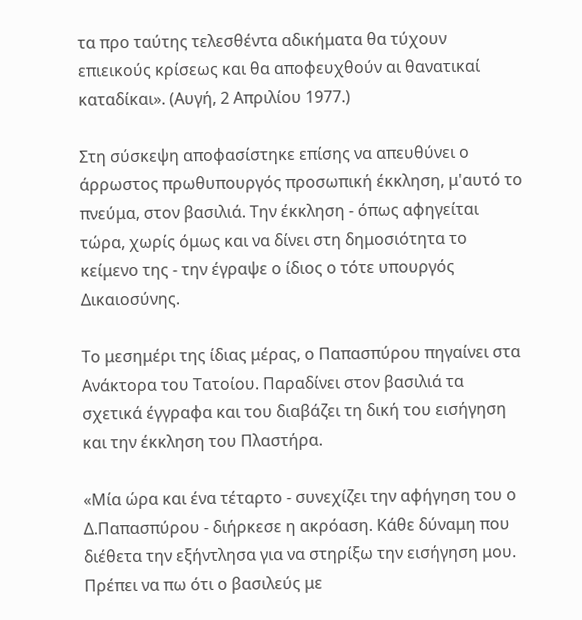τα προ ταύτης τελεσθέντα αδικήματα θα τύχουν επιεικούς κρίσεως και θα αποφευχθούν αι θανατικαί καταδίκαι». (Αυγή, 2 Απριλίου 1977.)

Στη σύσκεψη αποφασίστηκε επίσης να απευθύνει ο άρρωστος πρωθυπουργός προσωπική έκκληση, μ'αυτό το πνεύμα, στον βασιλιά. Την έκκληση - όπως αφηγείται τώρα, χωρίς όμως και να δίνει στη δημοσιότητα το κείμενο της - την έγραψε ο ίδιος ο τότε υπουργός Δικαιοσύνης.

Το μεσημέρι της ίδιας μέρας, ο Παπασπύρου πηγαίνει στα Ανάκτορα του Τατοίου. Παραδίνει στον βασιλιά τα σχετικά έγγραφα και του διαβάζει τη δική του εισήγηση και την έκκληση του Πλαστήρα.

«Μία ώρα και ένα τέταρτο - συνεχίζει την αφήγηση του ο Δ.Παπασπύρου - διήρκεσε η ακρόαση. Κάθε δύναμη που διέθετα την εξήντλησα για να στηρίξω την εισήγηση μου. Πρέπει να πω ότι ο βασιλεύς με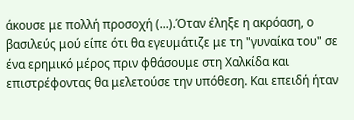άκουσε με πολλή προσοχή (...).Όταν έληξε η ακρόαση, ο βασιλεύς μού είπε ότι θα εγευμάτιζε με τη "γυναίκα του" σε ένα ερημικό μέρος πριν φθάσουμε στη Χαλκίδα και επιστρέφοντας θα μελετούσε την υπόθεση. Και επειδή ήταν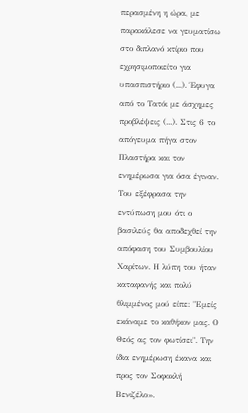περασμένη η ώρα, με παρακάλεσε να γευματίσω στο διπλανό κτίριο που εχρησιμοποιείτο για υπασπιστήριο (...). Έφυγα από το Τατόι με άσχημες προβλέψεις (...). Στις 6 το απόγευμα πήγα στον Πλαστήρα και τον ενημέρωσα για όσα έγιναν. Του εξέφρασα την εντύπωση μου ότι ο βασιλεύς θα αποδεχθεί την απόφαση του Συμβουλίου Χαρίτων. Η λύπη του ήταν καταφανής και πολύ θλιμμένος μού είπε: "Εμείς εκάναμε το καθήκον μας. Ο Θεός ας τον φωτίσει". Την ίδια ενημέρωση έκανα και προς τον Σοφοκλή Βενιζέλο».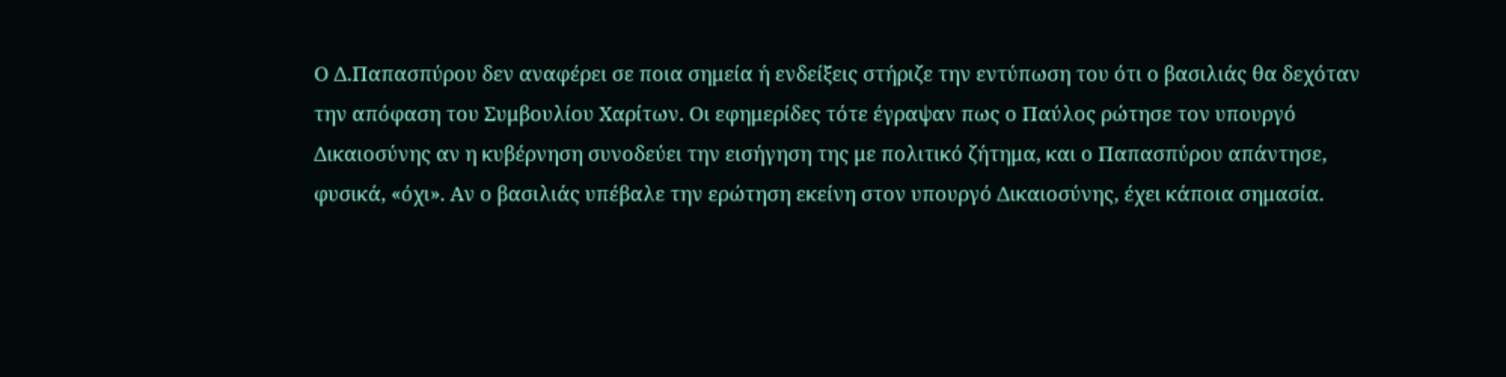Ο Δ.Παπασπύρου δεν αναφέρει σε ποια σημεία ή ενδείξεις στήριζε την εντύπωση του ότι ο βασιλιάς θα δεχόταν την απόφαση του Συμβουλίου Χαρίτων. Οι εφημερίδες τότε έγραψαν πως ο Παύλος ρώτησε τον υπουργό Δικαιοσύνης αν η κυβέρνηση συνοδεύει την εισήγηση της με πολιτικό ζήτημα, και ο Παπασπύρου απάντησε, φυσικά, «όχι». Αν ο βασιλιάς υπέβαλε την ερώτηση εκείνη στον υπουργό Δικαιοσύνης, έχει κάποια σημασία.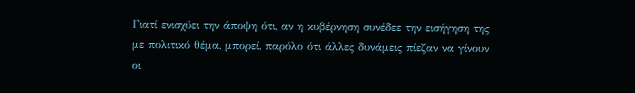Γιατί ενισχύει την άποψη ότι, αν η κυβέρνηση συνέδεε την εισήγηση της με πολιτικό θέμα, μπορεί, παρόλο ότι άλλες δυνάμεις πίεζαν να γίνουν οι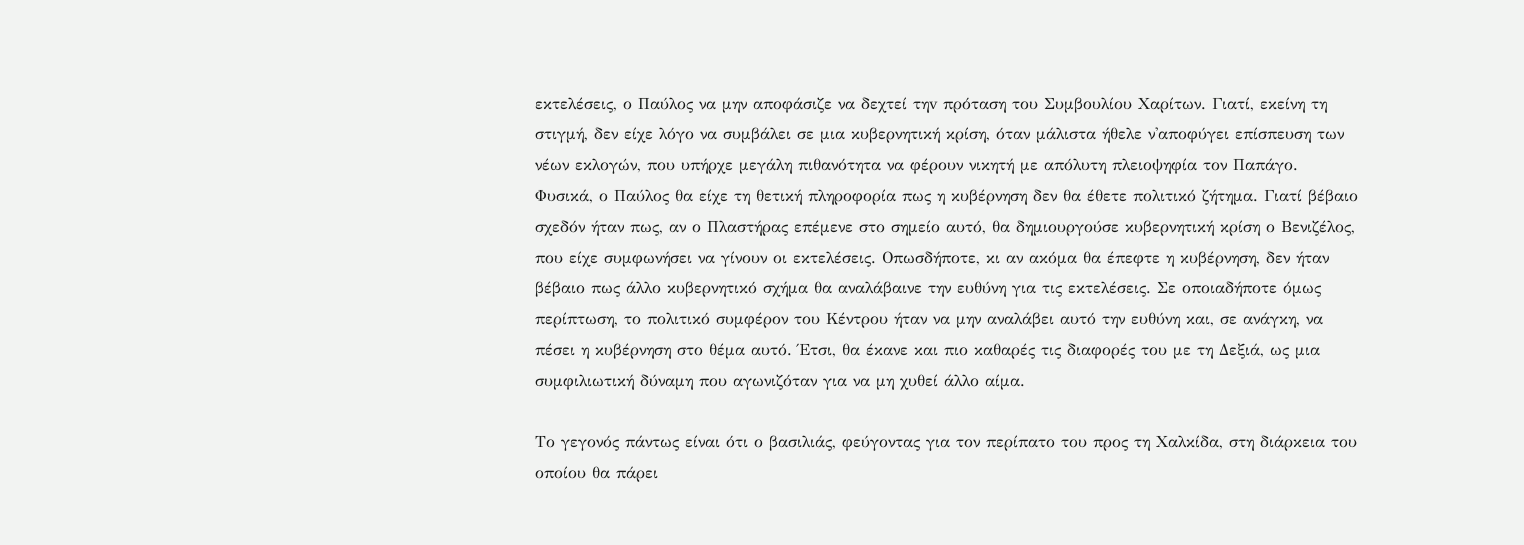εκτελέσεις, ο Παύλος να μην αποφάσιζε να δεχτεί τηv πρόταση του Συμβουλίου Χαρίτων. Γιατί, εκείνη τη στιγμή, δεν είχε λόγο να συμβάλει σε μια κυβερνητική κρίση, όταν μάλιστα ήθελε ν'αποφύγει επίσπευση των νέων εκλογών, που υπήρχε μεγάλη πιθανότητα να φέρουν νικητή με απόλυτη πλειοψηφία τον Παπάγο. Φυσικά, ο Παύλος θα είχε τη θετική πληροφορία πως η κυβέρνηση δεν θα έθετε πολιτικό ζήτημα. Γιατί βέβαιο σχεδόν ήταν πως, αν ο Πλαστήρας επέμενε στο σημείο αυτό, θα δημιουργούσε κυβερνητική κρίση ο Βενιζέλος, που είχε συμφωνήσει να γίνουν οι εκτελέσεις. Οπωσδήποτε, κι αν ακόμα θα έπεφτε η κυβέρνηση, δεν ήταν βέβαιο πως άλλο κυβερνητικό σχήμα θα αναλάβαινε την ευθύνη για τις εκτελέσεις. Σε οποιαδήποτε όμως περίπτωση, το πολιτικό συμφέρον του Κέντρου ήταν να μην αναλάβει αυτό την ευθύνη και, σε ανάγκη, να πέσει η κυβέρνηση στο θέμα αυτό. Έτσι, θα έκανε και πιο καθαρές τις διαφορές του με τη Δεξιά, ως μια συμφιλιωτική δύναμη που αγωνιζόταν για να μη χυθεί άλλο αίμα.

Το γεγονός πάντως είναι ότι ο βασιλιάς, φεύγοντας για τον περίπατο του προς τη Χαλκίδα, στη διάρκεια του οποίου θα πάρει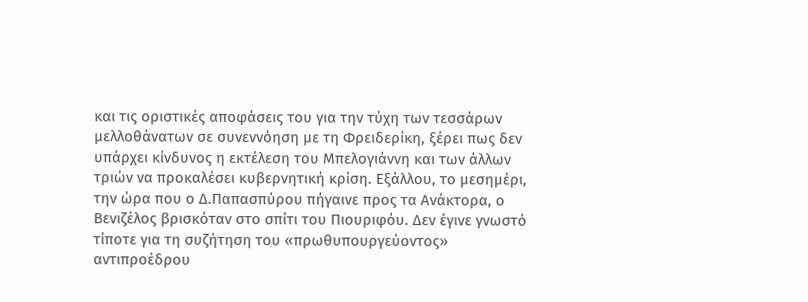και τις οριστικές αποφάσεις του για την τύχη των τεσσάρων μελλοθάνατων σε συνεννόηση με τη Φρειδερίκη, ξέρει πως δεν υπάρχει κίνδυνος η εκτέλεση του Μπελογιάννη και των άλλων τριών να προκαλέσει κυβερνητική κρίση. Εξάλλου, το μεσημέρι, την ώρα που ο Δ.Παπασπύρου πήγαινε προς τα Ανάκτορα, ο Βενιζέλος βρισκόταν στο σπίτι του Πιουριφόυ. Δεν έγινε γνωστό τίποτε για τη συζήτηση του «πρωθυπουργεύοντος» αντιπροέδρου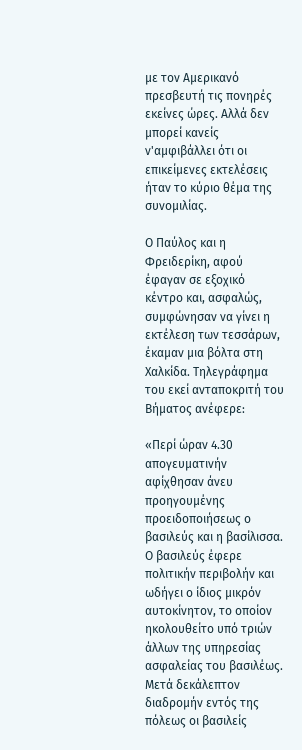με τον Αμερικανό πρεσβευτή τις πονηρές εκείνες ώρες. Αλλά δεν μπορεί κανείς ν'αμφιβάλλει ότι οι επικείμενες εκτελέσεις ήταν το κύριο θέμα της συνομιλίας.

Ο Παύλος και η Φρειδερίκη, αφού έφαγαν σε εξοχικό κέντρο και, ασφαλώς, συμφώνησαν να γίνει η εκτέλεση των τεσσάρων, έκαμαν μια βόλτα στη Χαλκίδα. Τηλεγράφημα του εκεί ανταποκριτή του Βήματος ανέφερε:

«Περί ώραν 4.30 απογευματινήν αφίχθησαν άνευ προηγουμένης προειδοποιήσεως ο βασιλεύς και η βασίλισσα. Ο βασιλεύς έφερε πολιτικήν περιβολήν και ωδήγει ο ίδιος μικρόν αυτοκίνητον, το οποίον ηκολουθείτο υπό τριών άλλων της υπηρεσίας ασφαλείας του βασιλέως. Μετά δεκάλεπτον διαδρομήν εντός της πόλεως οι βασιλείς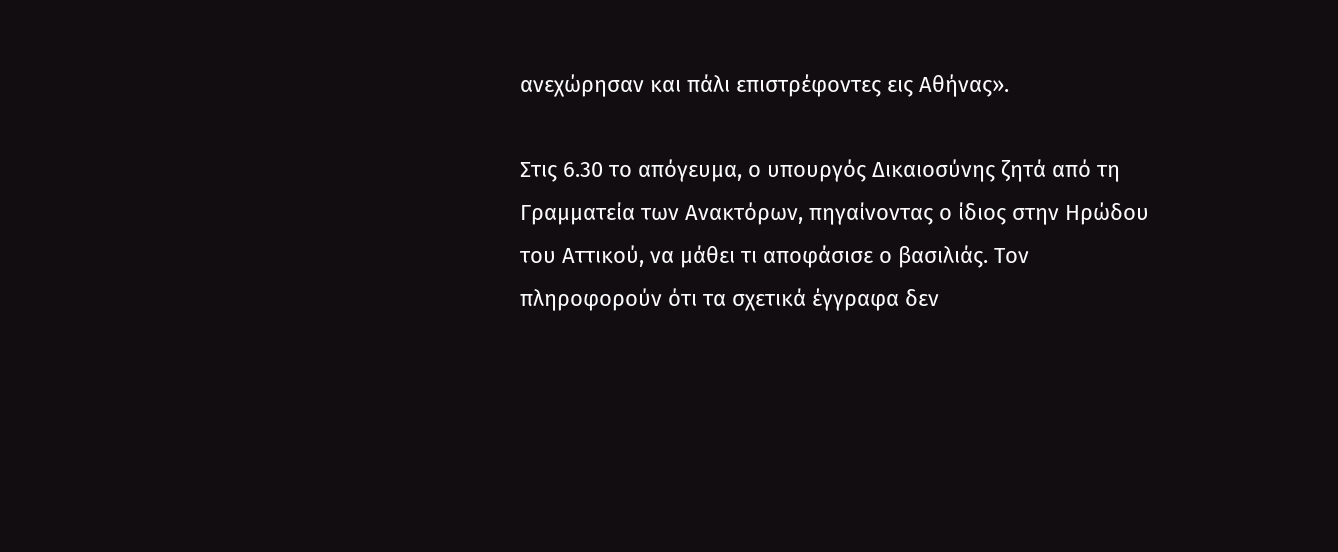ανεχώρησαν και πάλι επιστρέφοντες εις Αθήνας».

Στις 6.30 το απόγευμα, ο υπουργός Δικαιοσύνης ζητά από τη Γραμματεία των Ανακτόρων, πηγαίνοντας ο ίδιος στην Ηρώδου του Αττικού, να μάθει τι αποφάσισε ο βασιλιάς. Τον πληροφορούν ότι τα σχετικά έγγραφα δεν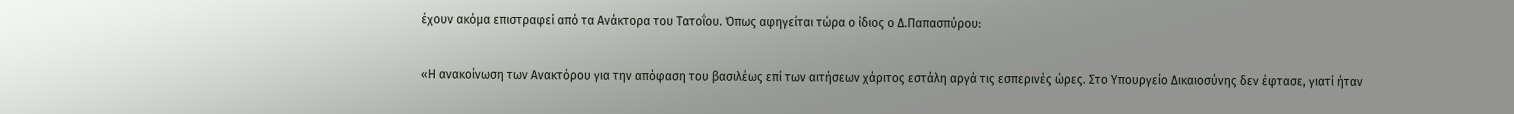έχουν ακόμα επιστραφεί από τα Ανάκτορα του Τατοΐου. Όπως αφηγείται τώρα ο ίδιος ο Δ.Παπασπύρου:

«Η ανακοίνωση των Ανακτόρου για την απόφαση του βασιλέως επί των αιτήσεων χάριτος εστάλη αργά τις εσπερινές ώρες. Στο Υπουργείο Δικαιοσύνης δεν έφτασε, γιατί ήταν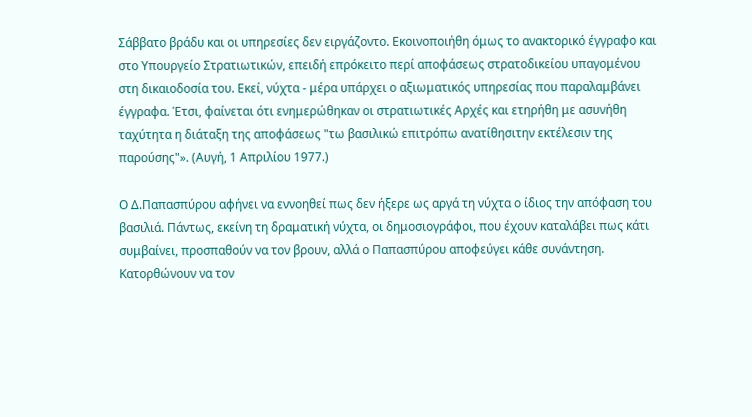Σάββατο βράδυ και οι υπηρεσίες δεν ειργάζοντο. Εκοινοποιήθη όμως το ανακτορικό έγγραφο και στο Υπουργείο Στρατιωτικών, επειδή επρόκειτο περί αποφάσεως στρατοδικείου υπαγομένου στη δικαιοδοσία του. Εκεί, νύχτα - μέρα υπάρχει ο αξιωματικός υπηρεσίας που παραλαμβάνει έγγραφα. Έτσι, φαίνεται ότι ενημερώθηκαν οι στρατιωτικές Αρχές και ετηρήθη με ασυνήθη ταχύτητα η διάταξη της αποφάσεως "τω βασιλικώ επιτρόπω ανατίθησιτην εκτέλεσιν της παρούσης"». (Αυγή, 1 Απριλίου 1977.)

Ο Δ.Παπασπύρου αφήνει να εννοηθεί πως δεν ήξερε ως αργά τη νύχτα ο ίδιος την απόφαση του βασιλιά. Πάντως, εκείνη τη δραματική νύχτα, οι δημοσιογράφοι, που έχουν καταλάβει πως κάτι συμβαίνει, προσπαθούν να τον βρουν, αλλά ο Παπασπύρου αποφεύγει κάθε συνάντηση. Κατορθώνουν να τον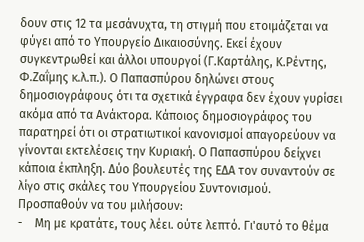δουν στις 12 τα μεσάνυχτα, τη στιγμή που ετοιμάζεται να φύγει από το Υπουργείο Δικαιοσύνης. Εκεί έχουν συγκεντρωθεί και άλλοι υπουργοί (Γ.Καρτάλης, Κ.Ρέντης, Φ.Ζαΐμης κ.λ.π.). Ο Παπασπύρου δηλώνει στους δημοσιογράφους ότι τα σχετικά έγγραφα δεν έχουν γυρίσει ακόμα από τα Ανάκτορα. Κάποιος δημοσιογράφος του παρατηρεί ότι οι στρατιωτικοί κανονισμοί απαγορεύουν να γίνονται εκτελέσεις την Κυριακή. Ο Παπασπύρου δείχνει κάποια έκπληξη. Δύο βουλευτές της ΕΔΑ τον συναντούν σε λίγο στις σκάλες του Υπουργείου Συντονισμού. Προσπαθούν να του μιλήσουν:
-    Μη με κρατάτε, τους λέει. ούτε λεπτό. Γι'αυτό το θέμα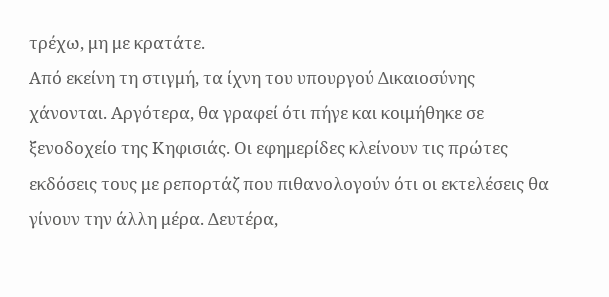τρέχω, μη με κρατάτε.
Από εκείνη τη στιγμή, τα ίχνη του υπουργού Δικαιοσύνης χάνονται. Αργότερα, θα γραφεί ότι πήγε και κοιμήθηκε σε ξενοδοχείο της Κηφισιάς. Οι εφημερίδες κλείνουν τις πρώτες εκδόσεις τους με ρεπορτάζ που πιθανολογούν ότι οι εκτελέσεις θα γίνουν την άλλη μέρα. Δευτέρα,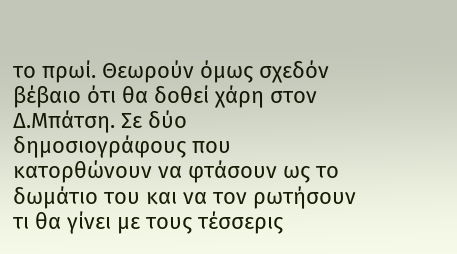το πρωί. Θεωρούν όμως σχεδόν βέβαιο ότι θα δοθεί χάρη στον Δ.Μπάτση. Σε δύο δημοσιογράφους που κατορθώνουν να φτάσουν ως το δωμάτιο του και να τον ρωτήσουν τι θα γίνει με τους τέσσερις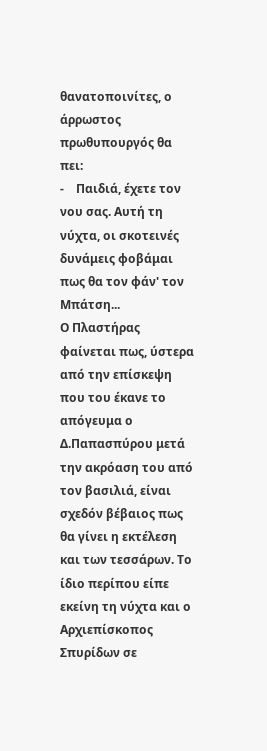θανατοποινίτες, ο άρρωστος πρωθυπουργός θα πει:
-    Παιδιά, έχετε τον νου σας. Αυτή τη νύχτα, οι σκοτεινές δυνάμεις φοβάμαι πως θα τον φάν' τον Μπάτση...
Ο Πλαστήρας φαίνεται πως, ύστερα από την επίσκεψη που του έκανε το απόγευμα ο Δ.Παπασπύρου μετά την ακρόαση του από τον βασιλιά, είναι σχεδόν βέβαιος πως θα γίνει η εκτέλεση και των τεσσάρων. Το ίδιο περίπου είπε εκείνη τη νύχτα και ο Αρχιεπίσκοπος Σπυρίδων σε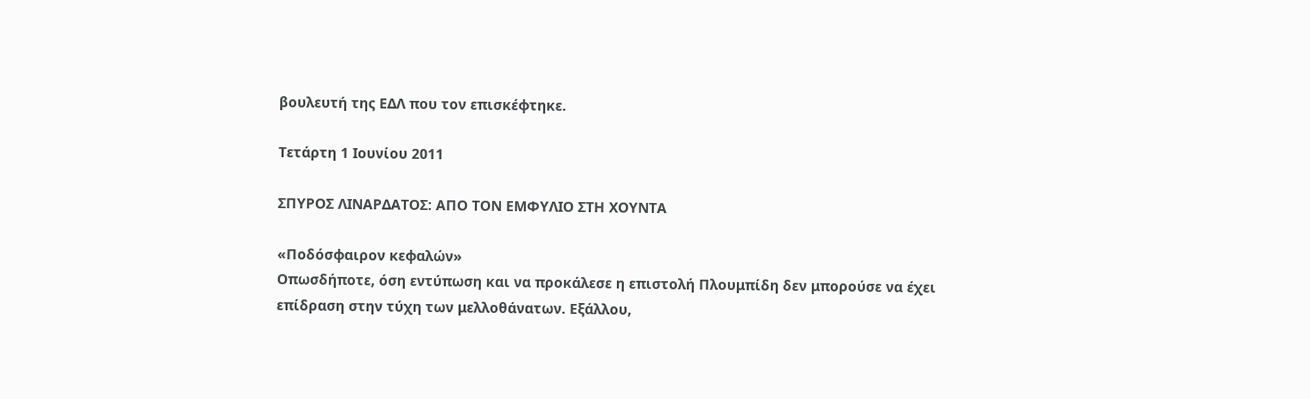βουλευτή της ΕΔΛ που τον επισκέφτηκε.

Τετάρτη 1 Ιουνίου 2011

ΣΠΥΡΟΣ ΛΙΝΑΡΔΑΤΟΣ: ΑΠΟ ΤΟΝ ΕΜΦΥΛΙΟ ΣΤΗ ΧΟΥΝΤΑ

«Ποδόσφαιρον κεφαλών»
Οπωσδήποτε, όση εντύπωση και να προκάλεσε η επιστολή Πλουμπίδη δεν μπορούσε να έχει επίδραση στην τύχη των μελλοθάνατων. Εξάλλου,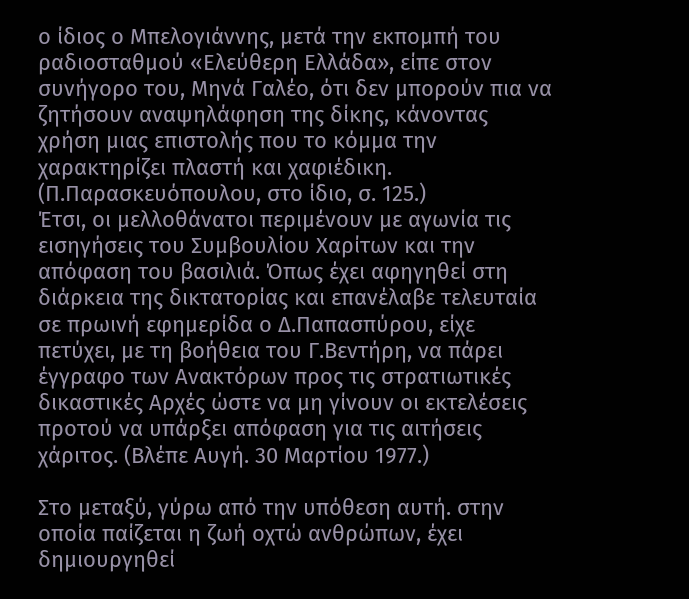ο ίδιος ο Μπελογιάννης, μετά την εκπομπή του ραδιοσταθμού «Ελεύθερη Ελλάδα», είπε στον συνήγορο του, Μηνά Γαλέο, ότι δεν μπορούν πια να ζητήσουν αναψηλάφηση της δίκης, κάνοντας χρήση μιας επιστολής που το κόμμα την χαρακτηρίζει πλαστή και χαφιέδικη. (Π.Παρασκευόπουλου, στο ίδιο, σ. 125.)
Έτσι, οι μελλοθάνατοι περιμένουν με αγωνία τις εισηγήσεις του Συμβουλίου Χαρίτων και την απόφαση του βασιλιά. Όπως έχει αφηγηθεί στη διάρκεια της δικτατορίας και επανέλαβε τελευταία σε πρωινή εφημερίδα ο Δ.Παπασπύρου, είχε πετύχει, με τη βοήθεια του Γ.Βεντήρη, να πάρει έγγραφο των Ανακτόρων προς τις στρατιωτικές δικαστικές Αρχές ώστε να μη γίνουν οι εκτελέσεις προτού να υπάρξει απόφαση για τις αιτήσεις χάριτος. (Βλέπε Αυγή. 30 Μαρτίου 1977.)

Στο μεταξύ, γύρω από την υπόθεση αυτή. στην οποία παίζεται η ζωή οχτώ ανθρώπων, έχει δημιουργηθεί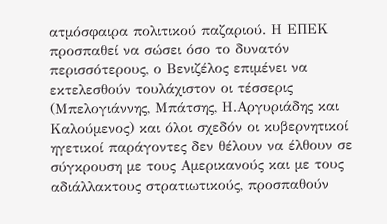ατμόσφαιρα πολιτικού παζαριού. Η ΕΠΕΚ προσπαθεί να σώσει όσο το δυνατόν περισσότερους, ο Βενιζέλος επιμένει να εκτελεσθούν τουλάχιστον οι τέσσερις (Μπελογιάννης, Μπάτσης, Η.Αργυριάδης και Καλούμενος) και όλοι σχεδόν οι κυβερνητικοί ηγετικοί παράγοντες δεν θέλουν να έλθουν σε σύγκρουση με τους Αμερικανούς και με τους αδιάλλακτους στρατιωτικούς, προσπαθούν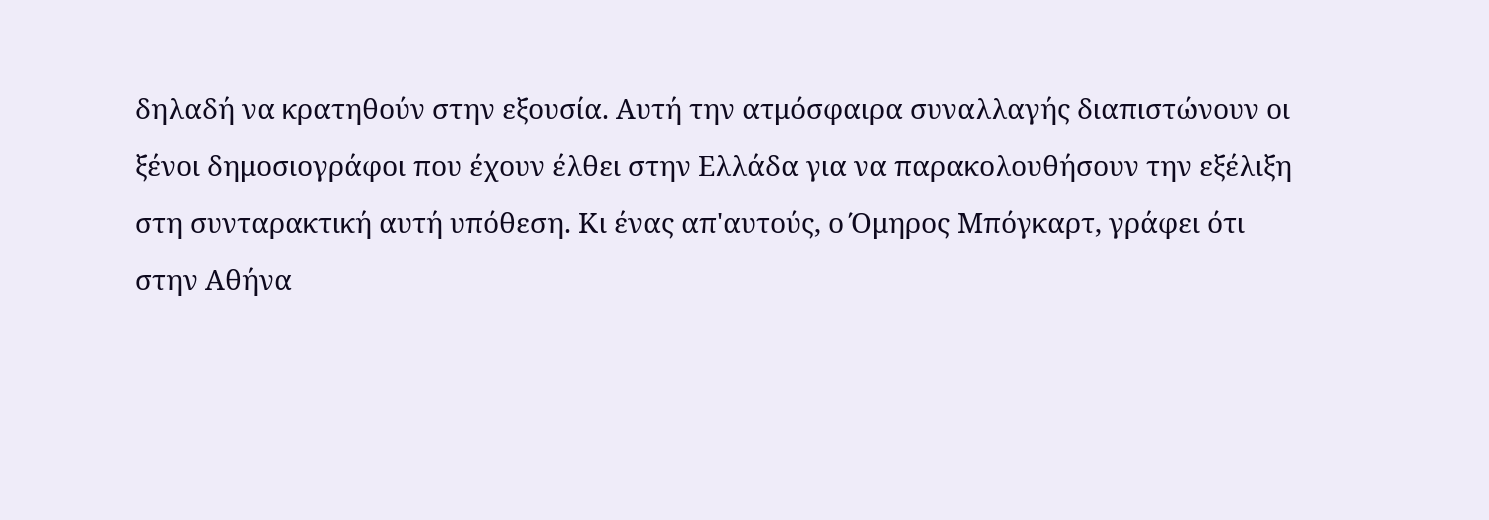δηλαδή να κρατηθούν στην εξουσία. Αυτή την ατμόσφαιρα συναλλαγής διαπιστώνουν οι ξένοι δημοσιογράφοι που έχουν έλθει στην Ελλάδα για να παρακολουθήσουν την εξέλιξη στη συνταρακτική αυτή υπόθεση. Κι ένας απ'αυτούς, ο Όμηρος Μπόγκαρτ, γράφει ότι στην Αθήνα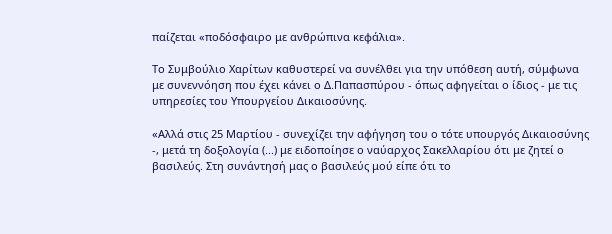παίζεται «ποδόσφαιρο με ανθρώπινα κεφάλια».

Το Συμβούλιο Χαρίτων καθυστερεί να συνέλθει για την υπόθεση αυτή, σύμφωνα με συνεννόηση που έχει κάνει ο Δ.Παπασπύρου - όπως αφηγείται ο ίδιος - με τις υπηρεσίες του Υπουργείου Δικαιοσύνης.

«Αλλά στις 25 Μαρτίου - συνεχίζει την αφήγηση του ο τότε υπουργός Δικαιοσύνης -, μετά τη δοξολογία (...) με ειδοποίησε ο ναύαρχος Σακελλαρίου ότι με ζητεί ο βασιλεύς. Στη συνάντησή μας ο βασιλεύς μού είπε ότι το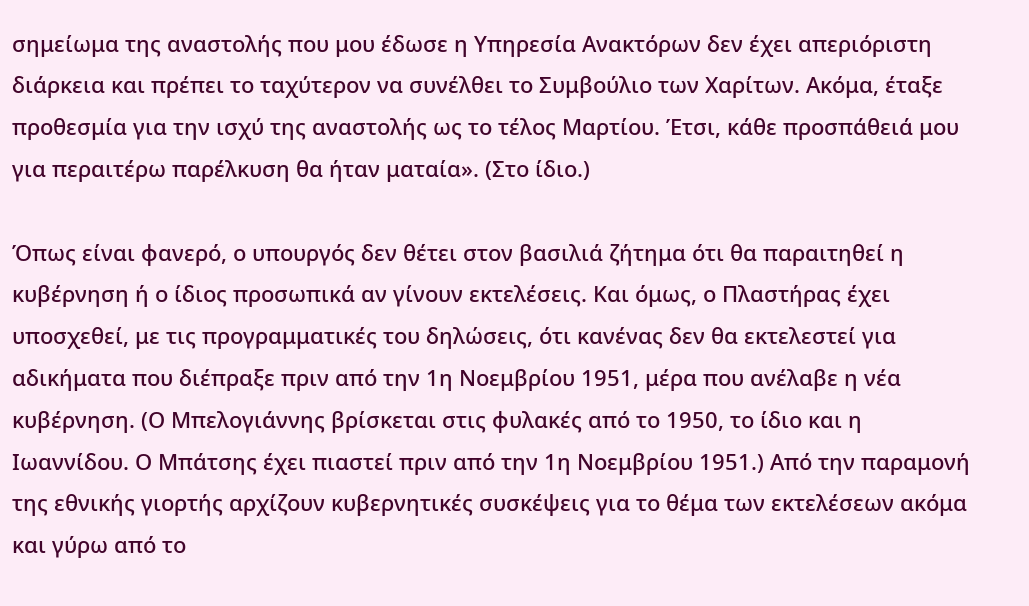σημείωμα της αναστολής που μου έδωσε η Υπηρεσία Ανακτόρων δεν έχει απεριόριστη διάρκεια και πρέπει το ταχύτερον να συνέλθει το Συμβούλιο των Χαρίτων. Ακόμα, έταξε προθεσμία για την ισχύ της αναστολής ως το τέλος Μαρτίου. Έτσι, κάθε προσπάθειά μου για περαιτέρω παρέλκυση θα ήταν ματαία». (Στο ίδιο.)

Όπως είναι φανερό, ο υπουργός δεν θέτει στον βασιλιά ζήτημα ότι θα παραιτηθεί η κυβέρνηση ή ο ίδιος προσωπικά αν γίνουν εκτελέσεις. Και όμως, ο Πλαστήρας έχει υποσχεθεί, με τις προγραμματικές του δηλώσεις, ότι κανένας δεν θα εκτελεστεί για αδικήματα που διέπραξε πριν από την 1η Νοεμβρίου 1951, μέρα που ανέλαβε η νέα κυβέρνηση. (Ο Μπελογιάννης βρίσκεται στις φυλακές από το 1950, το ίδιο και η Ιωαννίδου. Ο Μπάτσης έχει πιαστεί πριν από την 1η Νοεμβρίου 1951.) Από την παραμονή της εθνικής γιορτής αρχίζουν κυβερνητικές συσκέψεις για το θέμα των εκτελέσεων ακόμα και γύρω από το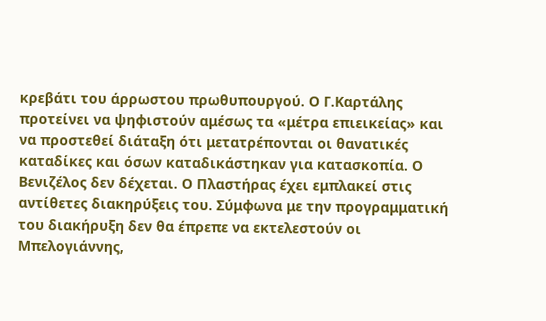κρεβάτι του άρρωστου πρωθυπουργού. Ο Γ.Καρτάλης προτείνει να ψηφιστούν αμέσως τα «μέτρα επιεικείας» και να προστεθεί διάταξη ότι μετατρέπονται οι θανατικές καταδίκες και όσων καταδικάστηκαν για κατασκοπία. Ο Βενιζέλος δεν δέχεται. Ο Πλαστήρας έχει εμπλακεί στις αντίθετες διακηρύξεις του. Σύμφωνα με την προγραμματική του διακήρυξη δεν θα έπρεπε να εκτελεστούν οι Μπελογιάννης,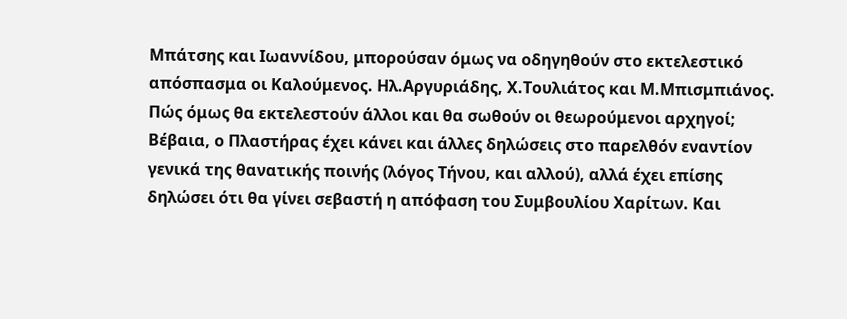Μπάτσης και Ιωαννίδου, μπορούσαν όμως να οδηγηθούν στο εκτελεστικό απόσπασμα οι Καλούμενος. Ηλ.Αργυριάδης, Χ.Τουλιάτος και Μ.Μπισμπιάνος. Πώς όμως θα εκτελεστούν άλλοι και θα σωθούν οι θεωρούμενοι αρχηγοί; Βέβαια, ο Πλαστήρας έχει κάνει και άλλες δηλώσεις στο παρελθόν εναντίον γενικά της θανατικής ποινής (λόγος Τήνου, και αλλού), αλλά έχει επίσης δηλώσει ότι θα γίνει σεβαστή η απόφαση του Συμβουλίου Χαρίτων. Και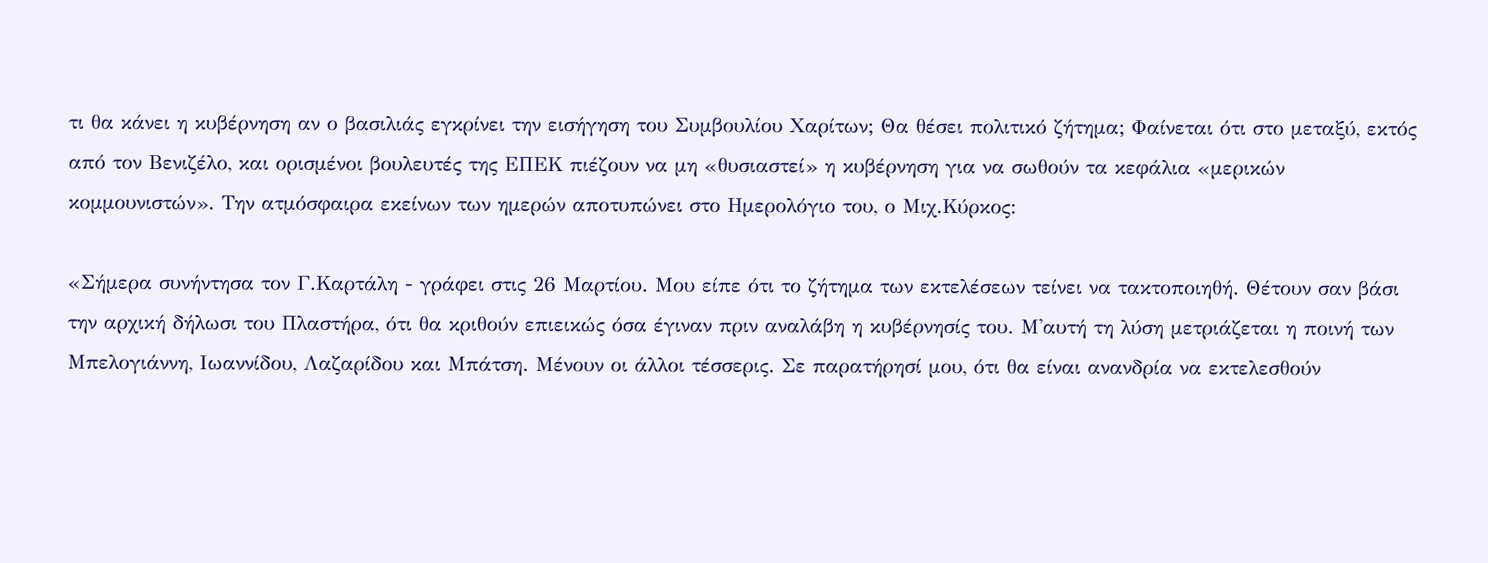τι θα κάνει η κυβέρνηση αν ο βασιλιάς εγκρίνει την εισήγηση του Συμβουλίου Χαρίτων; Θα θέσει πολιτικό ζήτημα; Φαίνεται ότι στο μεταξύ, εκτός από τον Βενιζέλο, και ορισμένοι βουλευτές της ΕΠΕΚ πιέζουν να μη «θυσιαστεί» η κυβέρνηση για να σωθούν τα κεφάλια «μερικών κομμουνιστών». Την ατμόσφαιρα εκείνων των ημερών αποτυπώνει στο Ημερολόγιο του, ο Μιχ.Κύρκος:

«Σήμερα συνήντησα τον Γ.Καρτάλη - γράφει στις 26 Μαρτίου. Μου είπε ότι το ζήτημα των εκτελέσεων τείνει να τακτοποιηθή. Θέτουν σαν βάσι την αρχική δήλωσι του Πλαστήρα, ότι θα κριθούν επιεικώς όσα έγιναν πριν αναλάβη η κυβέρνησίς του. Μ'αυτή τη λύση μετριάζεται η ποινή των Μπελογιάννη, Ιωαννίδου, Λαζαρίδου και Μπάτση. Μένουν οι άλλοι τέσσερις. Σε παρατήρησί μου, ότι θα είναι ανανδρία να εκτελεσθούν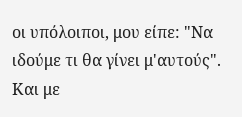οι υπόλοιποι, μου είπε: "Να ιδούμε τι θα γίνει μ'αυτούς". Και με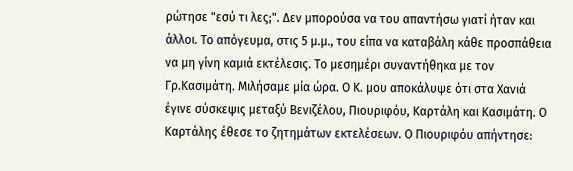ρώτησε "εσύ τι λες;". Δεν μπορούσα να του απαντήσω γιατί ήταν και άλλοι. Το απόγευμα, στις 5 μ.μ., του είπα να καταβάλη κάθε προσπάθεια να μη γίνη καμιά εκτέλεσις. Το μεσημέρι συναντήθηκα με τον Γρ.Κασιμάτη. Μιλήσαμε μία ώρα. Ο Κ. μου αποκάλυψε ότι στα Χανιά έγινε σύσκεψις μεταξύ Βενιζέλου, Πιουριφόυ, Καρτάλη και Κασιμάτη. Ο Καρτάλης έθεσε το ζητημάτων εκτελέσεων. Ο Πιουριφόυ απήντησε: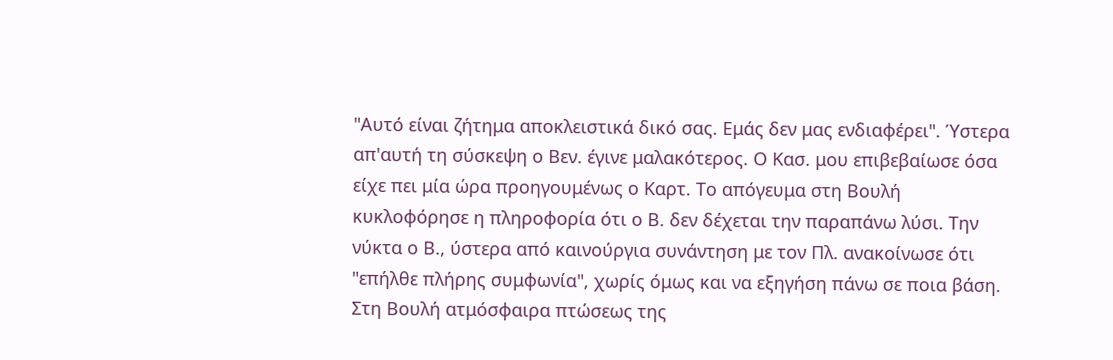"Αυτό είναι ζήτημα αποκλειστικά δικό σας. Εμάς δεν μας ενδιαφέρει". Ύστερα απ'αυτή τη σύσκεψη ο Βεν. έγινε μαλακότερος. Ο Κασ. μου επιβεβαίωσε όσα είχε πει μία ώρα προηγουμένως ο Καρτ. Το απόγευμα στη Βουλή κυκλοφόρησε η πληροφορία ότι ο Β. δεν δέχεται την παραπάνω λύσι. Την νύκτα ο Β., ύστερα από καινούργια συνάντηση με τον Πλ. ανακοίνωσε ότι "επήλθε πλήρης συμφωνία", χωρίς όμως και να εξηγήση πάνω σε ποια βάση. Στη Βουλή ατμόσφαιρα πτώσεως της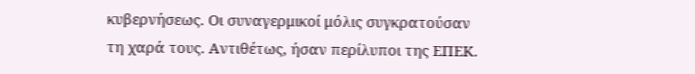κυβερνήσεως. Οι συναγερμικοί μόλις συγκρατούσαν τη χαρά τους. Αντιθέτως, ήσαν περίλυποι της ΕΠΕΚ.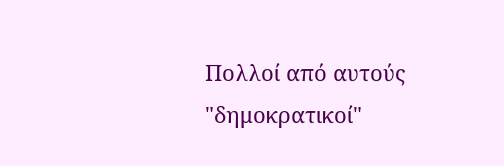Πολλοί από αυτούς "δημοκρατικοί"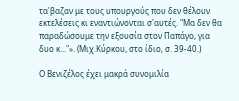τα'βαζαν με τους υπουργούς που δεν θέλουν εκτελέσεις κι εναντιώνονται σ'αυτές. "Μα δεν θα παραδώσουμε την εξουσία στον Παπάγο, για δυο κ..."». (Μιχ.Κύρκου, στο ίδιο, σ. 39-40.)

Ο Βενιζέλος έχει μακρά συνομιλία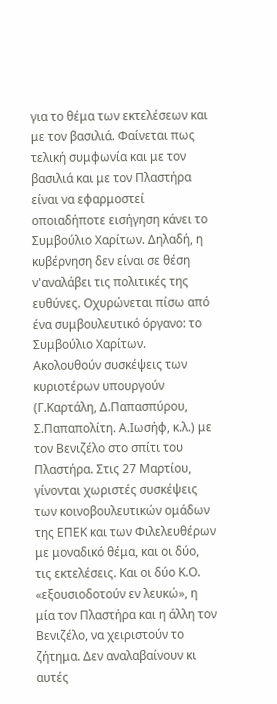για το θέμα των εκτελέσεων και με τον βασιλιά. Φαίνεται πως τελική συμφωνία και με τον βασιλιά και με τον Πλαστήρα είναι να εφαρμοστεί οποιαδήποτε εισήγηση κάνει το Συμβούλιο Χαρίτων. Δηλαδή, η κυβέρνηση δεν είναι σε θέση ν'αναλάβει τις πολιτικές της ευθύνες. Οχυρώνεται πίσω από ένα συμβουλευτικό όργανο: το Συμβούλιο Χαρίτων. Ακολουθούν συσκέψεις των κυριοτέρων υπουργούν (Γ.Καρτάλη, Δ.Παπασπύρου, Σ.Παπαπολίτη. Α.Ιωσήφ, κ.λ.) με τον Βενιζέλο στο σπίτι του Πλαστήρα. Στις 27 Μαρτίου, γίνονται χωριστές συσκέψεις των κοινοβουλευτικών ομάδων της ΕΠΕΚ και των Φιλελευθέρων με μοναδικό θέμα, και οι δύο, τις εκτελέσεις. Και οι δύο Κ.Ο. «εξουσιοδοτούν εν λευκώ», η μία τον Πλαστήρα και η άλλη τον Βενιζέλο, να χειριστούν το ζήτημα. Δεν αναλαβαίνουν κι αυτές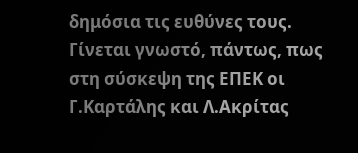δημόσια τις ευθύνες τους. Γίνεται γνωστό, πάντως, πως στη σύσκεψη της ΕΠΕΚ οι Γ.Καρτάλης και Λ.Ακρίτας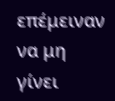επέμειναν να μη γίνει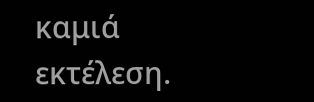καμιά εκτέλεση.